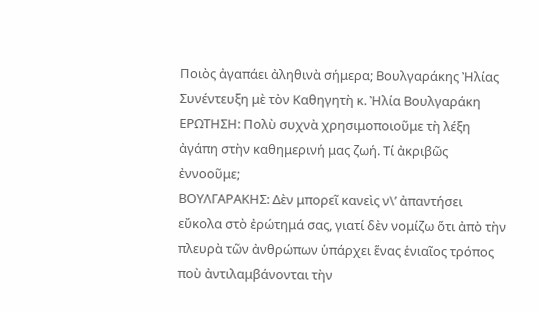Ποιὸς ἀγαπάει ἀληθινὰ σήμερα; Βουλγαράκης Ἠλίας
Συνέντευξη μὲ τὸν Καθηγητὴ κ. Ἠλία Βουλγαράκη
ΕΡΩΤΗΣΗ: Πολὺ συχνὰ χρησιμοποιοῦμε τὴ λέξη ἀγάπη στὴν καθημερινή μας ζωή. Τί ἀκριβῶς ἐννοοῦμε;
ΒΟΥΛΓΑΡΑΚΗΣ: Δὲν μπορεῖ κανεὶς ν\’ ἀπαντήσει εὔκολα στὸ ἐρώτημά σας, γιατί δὲν νομίζω ὅτι ἀπὸ τὴν πλευρὰ τῶν ἀνθρώπων ὑπάρχει ἕνας ἑνιαῖος τρόπος ποὺ ἀντιλαμβάνονται τὴν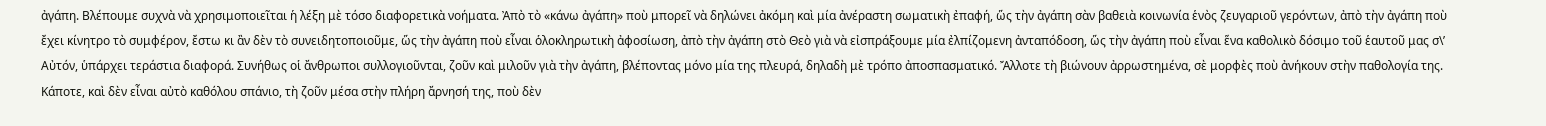ἀγάπη. Βλέπουμε συχνὰ νὰ χρησιμοποιεῖται ἡ λέξη μὲ τόσο διαφορετικὰ νοήματα. Ἀπὸ τὸ «κάνω ἀγάπη» ποὺ μπορεῖ νὰ δηλώνει ἀκόμη καὶ μία ἀνέραστη σωματικὴ ἐπαφή, ὥς τὴν ἀγάπη σὰν βαθειὰ κοινωνία ἑνὸς ζευγαριοῦ γερόντων, ἀπὸ τὴν ἀγάπη ποὺ ἔχει κίνητρο τὸ συμφέρον, ἔστω κι ἂν δὲν τὸ συνειδητοποιοῦμε, ὥς τὴν ἀγάπη ποὺ εἶναι ὁλοκληρωτικὴ ἀφοσίωση, ἀπὸ τὴν ἀγάπη στὸ Θεὸ γιὰ νὰ εἰσπράξουμε μία ἐλπίζομενη ἀνταπόδοση, ὥς τὴν ἀγάπη ποὺ εἶναι ἕνα καθολικὸ δόσιμο τοῦ ἑαυτοῦ μας σ\’ Αὐτόν, ὑπάρχει τεράστια διαφορά. Συνήθως οἱ ἄνθρωποι συλλογιοῦνται, ζοῦν καὶ μιλοῦν γιὰ τὴν ἀγάπη, βλέποντας μόνο μία της πλευρά, δηλαδὴ μὲ τρόπο ἀποσπασματικό. Ἄλλοτε τὴ βιώνουν ἀρρωστημένα, σὲ μορφὲς ποὺ ἀνήκουν στὴν παθολογία της. Κάποτε, καὶ δὲν εἶναι αὐτὸ καθόλου σπάνιο, τὴ ζοῦν μέσα στὴν πλήρη ἄρνησή της, ποὺ δὲν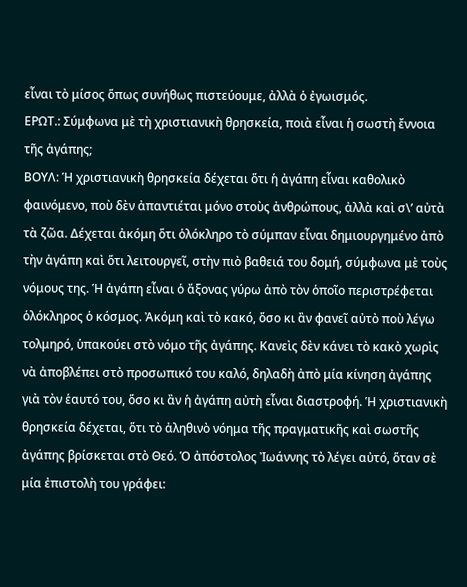εἶναι τὸ μίσος ὅπως συνήθως πιστεύουμε, ἀλλὰ ὁ ἐγωισμός.
ΕΡΩΤ.: Σύμφωνα μὲ τὴ χριστιανικὴ θρησκεία, ποιὰ εἶναι ἡ σωστὴ ἔννοια τῆς ἀγάπης;
ΒΟΥΛ: Ἡ χριστιανικὴ θρησκεία δέχεται ὅτι ἡ ἀγάπη εἶναι καθολικὸ φαινόμενο, ποὺ δὲν ἀπαντιέται μόνο στοὺς ἀνθρώπους, ἀλλὰ καὶ σ\’ αὐτὰ τὰ ζῶα. Δέχεται ἀκόμη ὅτι ὁλόκληρο τὸ σύμπαν εἶναι δημιουργημένο ἀπὸ τὴν ἀγάπη καὶ ὅτι λειτουργεῖ, στὴν πιὸ βαθειά του δομή, σύμφωνα μὲ τοὺς νόμους της. Ἡ ἀγάπη εἶναι ὁ ἄξονας γύρω ἀπὸ τὸν ὁποῖο περιστρέφεται ὁλόκληρος ὁ κόσμος. Ἀκόμη καὶ τὸ κακό, ὅσο κι ἂν φανεῖ αὐτὸ ποὺ λέγω τολμηρό, ὑπακούει στὸ νόμο τῆς ἀγάπης. Κανεὶς δὲν κάνει τὸ κακὸ χωρὶς νὰ ἀποβλέπει στὸ προσωπικό του καλό, δηλαδὴ ἀπὸ μία κίνηση ἀγάπης γιὰ τὸν ἑαυτό του, ὅσο κι ἂν ἡ ἀγάπη αὐτὴ εἶναι διαστροφή. Ἡ χριστιανικὴ θρησκεία δέχεται, ὅτι τὸ ἀληθινὸ νόημα τῆς πραγματικῆς καὶ σωστῆς ἀγάπης βρίσκεται στὸ Θεό. Ὁ ἀπόστολος Ἰωάννης τὸ λέγει αὐτό, ὅταν σὲ μία ἐπιστολὴ του γράφει: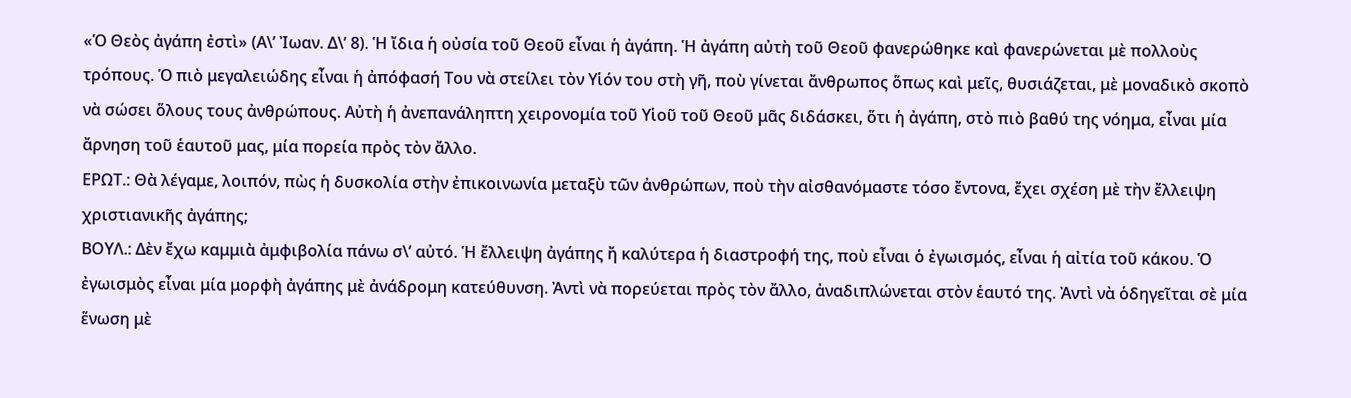«Ὁ Θεὸς ἀγάπη ἐστὶ» (Α\’ Ἰωαν. Δ\’ 8). Ἡ ἴδια ἡ οὐσία τοῦ Θεοῦ εἶναι ἡ ἀγάπη. Ἡ ἀγάπη αὐτὴ τοῦ Θεοῦ φανερώθηκε καὶ φανερώνεται μὲ πολλοὺς τρόπους. Ὁ πιὸ μεγαλειώδης εἶναι ἡ ἀπόφασή Του νὰ στείλει τὸν Υἱόν του στὴ γῆ, ποὺ γίνεται ἄνθρωπος ὅπως καὶ μεῖς, θυσιάζεται, μὲ μοναδικὸ σκοπὸ νὰ σώσει ὅλους τους ἀνθρώπους. Αὐτὴ ἡ ἀνεπανάληπτη χειρονομία τοῦ Υἱοῦ τοῦ Θεοῦ μᾶς διδάσκει, ὅτι ἡ ἀγάπη, στὸ πιὸ βαθύ της νόημα, εἶναι μία ἄρνηση τοῦ ἑαυτοῦ μας, μία πορεία πρὸς τὸν ἄλλο.
ΕΡΩΤ.: Θὰ λέγαμε, λοιπόν, πὼς ἡ δυσκολία στὴν ἐπικοινωνία μεταξὺ τῶν ἀνθρώπων, ποὺ τὴν αἰσθανόμαστε τόσο ἔντονα, ἔχει σχέση μὲ τὴν ἔλλειψη χριστιανικῆς ἀγάπης;
BΟΥΛ.: Δὲν ἔχω καμμιὰ ἀμφιβολία πάνω σ\’ αὐτό. Ἡ ἔλλειψη ἀγάπης ἤ καλύτερα ἡ διαστροφή της, ποὺ εἶναι ὁ ἐγωισμός, εἶναι ἡ αἰτία τοῦ κάκου. Ὁ ἐγωισμὸς εἶναι μία μορφὴ ἀγάπης μὲ ἀνάδρομη κατεύθυνση. Ἀντὶ νὰ πορεύεται πρὸς τὸν ἄλλο, ἀναδιπλώνεται στὸν ἑαυτό της. Ἀντὶ νὰ ὁδηγεῖται σὲ μία ἕνωση μὲ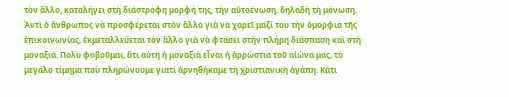τὸν ἄλλο, καταλήγει στὴ διάστροφη μορφή της, τὴν αὐτοένωση, δηλαδὴ τὴ μόνωση. Ἀντὶ ὁ ἄνθρωπος νὰ προσφέρεται στὸν ἄλλο γιὰ νὰ χαρεῖ μαζί του τὴν ὀμορφιὰ τῆς ἐπικοινωνίας, ἐκμεταλλεύεται τὸν ἄλλο γιὰ νὰ φτάσει στὴν πλήρη διάσπαση καὶ στὴ μοναξιά. Πολὺ φοβοῦμαι, ὅτι αὐτὴ ἡ μοναξιὰ εἶναι ἡ ἀρρώστια τοῦ αἰώνα μας, τὸ μεγάλο τίμημα ποὺ πληρώνουμε γιατί ἀρνηθήκαμε τὴ χριστιανικὴ ἀγάπη. Κάτι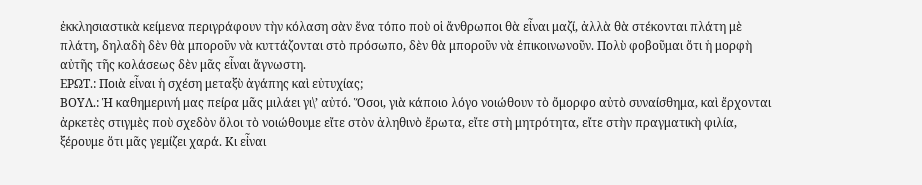ἐκκλησιαστικὰ κείμενα περιγράφουν τὴν κόλαση σὰν ἕνα τόπο ποὺ οἱ ἄνθρωποι θὰ εἶναι μαζί, ἀλλὰ θὰ στέκονται πλάτη μὲ πλάτη, δηλαδὴ δὲν θὰ μποροῦν νὰ κυττάζονται στὸ πρόσωπο, δὲν θὰ μποροῦν νὰ ἐπικοινωνοῦν. Πολὺ φοβοῦμαι ὅτι ἡ μορφὴ αὐτῆς τῆς κολάσεως δὲν μᾶς εἶναι ἄγνωστη.
ΕΡΩΤ.: Ποιὰ εἶναι ἡ σχέση μεταξὺ ἀγάπης καὶ εὐτυχίας;
BOΥΛ.: Ἡ καθημερινή μας πείρα μᾶς μιλάει γι\’ αὐτό. Ὅσοι, γιὰ κάποιο λόγο νοιώθουν τὸ ὄμορφο αὐτὸ συναίσθημα, καὶ ἔρχονται ἀρκετὲς στιγμὲς ποὺ σχεδὸν ὅλοι τὸ νοιώθουμε εἴτε στὸν ἀληθινὸ ἔρωτα, εἴτε στὴ μητρότητα, εἴτε στὴν πραγματικὴ φιλία, ξέρουμε ὅτι μᾶς γεμίζει χαρά. Κι εἶναι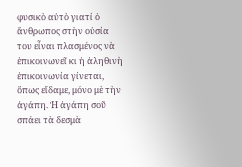φυσικὸ αὐτὸ γιατί ὁ ἄνθρωπος στὴν οὐσία του εἶναι πλασμένος νὰ ἐπικοινωνεῖ κι ἡ ἀληθινὴ ἐπικοινωνία γίνεται, ὅπως εἴδαμε, μόνο μὲ τὴν ἀγάπη. Ἡ ἀγάπη σοῦ σπάει τὰ δεσμὰ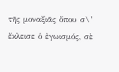τῆς μοναξιᾶς ὅπου σ\’ ἔκλεισε ὁ ἐγωισμός, σὲ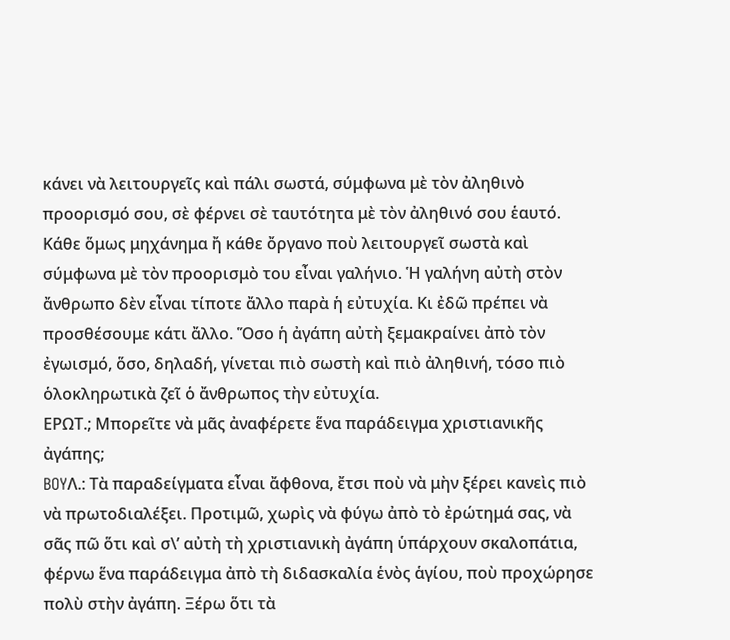κάνει νὰ λειτουργεῖς καὶ πάλι σωστά, σύμφωνα μὲ τὸν ἀληθινὸ προορισμό σου, σὲ φέρνει σὲ ταυτότητα μὲ τὸν ἀληθινό σου ἑαυτό. Κάθε ὅμως μηχάνημα ἤ κάθε ὄργανο ποὺ λειτουργεῖ σωστὰ καὶ σύμφωνα μὲ τὸν προορισμὸ του εἶναι γαλήνιο. Ἡ γαλήνη αὐτὴ στὸν ἄνθρωπο δὲν εἶναι τίποτε ἄλλο παρὰ ἡ εὐτυχία. Κι ἐδῶ πρέπει νὰ προσθέσουμε κάτι ἄλλο. Ὅσο ἡ ἀγάπη αὐτὴ ξεμακραίνει ἀπὸ τὸν ἐγωισμό, ὅσο, δηλαδή, γίνεται πιὸ σωστὴ καὶ πιὸ ἀληθινή, τόσο πιὸ ὁλοκληρωτικὰ ζεῖ ὁ ἄνθρωπος τὴν εὐτυχία.
ΕΡΩΤ.; Μπορεῖτε νὰ μᾶς ἀναφέρετε ἕνα παράδειγμα χριστιανικῆς ἀγάπης;
BOYΛ.: Τὰ παραδείγματα εἶναι ἄφθονα, ἔτσι ποὺ νὰ μὴν ξέρει κανεὶς πιὸ νὰ πρωτοδιαλέξει. Προτιμῶ, χωρὶς νὰ φύγω ἀπὸ τὸ ἐρώτημά σας, νὰ σᾶς πῶ ὅτι καὶ σ\’ αὐτὴ τὴ χριστιανικὴ ἀγάπη ὑπάρχουν σκαλοπάτια, φέρνω ἕνα παράδειγμα ἀπὸ τὴ διδασκαλία ἑνὸς ἁγίου, ποὺ προχώρησε πολὺ στὴν ἀγάπη. Ξέρω ὅτι τὰ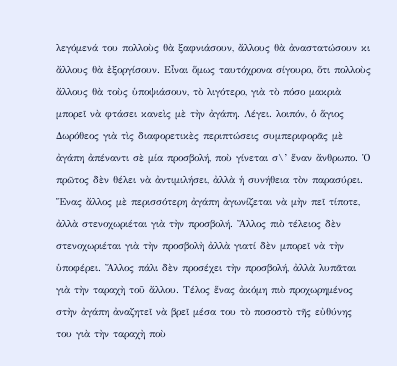λεγόμενά του πολλοὺς θὰ ξαφνιάσουν, ἄλλους θὰ ἀναστατώσουν κι ἄλλους θὰ ἐξοργίσουν. Εἶναι ὅμως ταυτόχρονα σίγουρο, ὅτι πολλοὺς ἄλλους θὰ τοὺς ὑποψιάσουν, τὸ λιγότερο, γιὰ τὸ πόσο μακριὰ μπορεῖ νὰ φτάσει κανεὶς μὲ τὴν ἀγάπη. Λέγει. λοιπόν, ὁ ἅγιος Δωρόθεος γιὰ τὶς διαφορετικὲς περιπτώσεις συμπεριφορᾶς μὲ ἀγάπη ἀπέναντι σὲ μία προσβολή, ποὺ γίνεται σ\’ ἕναν ἄνθρωπο. Ὁ πρῶτος δὲν θέλει νὰ ἀντιμιλήσει, ἀλλὰ ἡ συνήθεια τὸν παρασύρει. Ἕνας ἄλλος μὲ περισσότερη ἀγάπη ἀγωνίζεται νὰ μὴν πεῖ τίποτε, ἀλλὰ στενοχωριέται γιὰ τὴν προσβολή. Ἄλλος πιὸ τέλειος δὲν στενοχωριέται γιὰ τὴν προσβολὴ ἀλλὰ γιατί δὲν μπορεῖ νὰ τὴν ὑποφέρει. Ἄλλος πάλι δὲν προσέχει τὴν προσβολή, ἀλλὰ λυπᾶται γιὰ τὴν ταραχὴ τοῦ ἄλλου. Τέλος ἕνας ἀκόμη πιὸ προχωρημένος στὴν ἀγάπη ἀναζητεῖ νὰ βρεῖ μέσα του τὸ ποσοστὸ τῆς εὐθύνης του γιὰ τὴν ταραχὴ ποὺ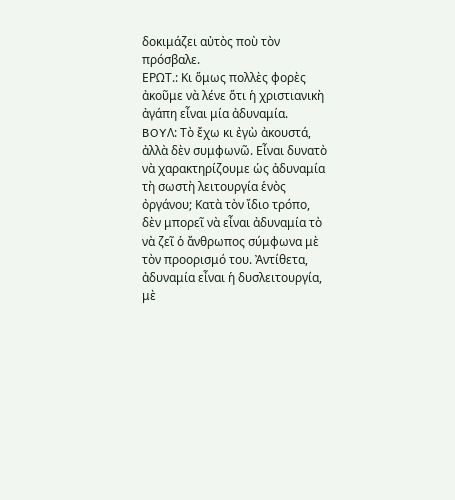δοκιμάζει αὐτὸς ποὺ τὸν πρόσβαλε.
ΕΡΩΤ.: Κι ὅμως πολλὲς φορὲς ἀκοῦμε νὰ λένε ὅτι ἡ χριστιανικὴ ἀγάπη εἶναι μία ἀδυναμία.
BOYΛ: Τὸ ἔχω κι ἐγὼ ἀκουστά, ἀλλὰ δὲν συμφωνῶ. Εἶναι δυνατὸ νὰ χαρακτηρίζουμε ὡς ἀδυναμία τὴ σωστὴ λειτουργία ἑνὸς ὀργάνου; Κατὰ τὸν ἴδιο τρόπο, δὲν μπορεῖ νὰ εἶναι ἀδυναμία τὸ νὰ ζεῖ ὁ ἄνθρωπος σύμφωνα μὲ τὸν προορισμό του. Ἀντίθετα, ἀδυναμία εἶναι ἡ δυσλειτουργία, μὲ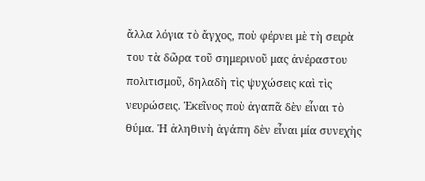ἄλλα λόγια τὸ ἄγχος, ποὺ φέρνει μὲ τὴ σειρὰ του τὰ δῶρα τοῦ σημερινοῦ μας ἀνέραστου πολιτισμοῦ, δηλαδὴ τὶς ψυχώσεις καὶ τὶς νευρώσεις. Ἐκεῖνος ποὺ ἀγαπᾶ δὲν εἶναι τὸ θύμα. Ἡ ἀληθινὴ ἀγάπη δὲν εἶναι μία συνεχὴς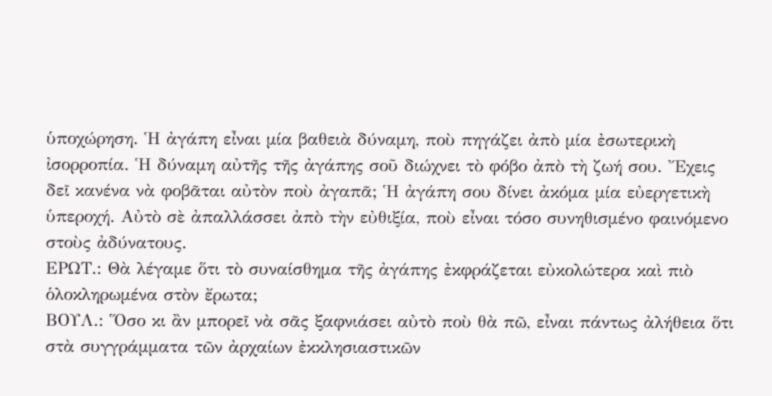ὑποχώρηση. Ἡ ἀγάπη εἶναι μία βαθειὰ δύναμη, ποὺ πηγάζει ἀπὸ μία ἐσωτερικὴ ἰσορροπία. Ἡ δύναμη αὐτῆς τῆς ἀγάπης σοῦ διώχνει τὸ φόβο ἀπὸ τὴ ζωή σου. Ἔχεις δεῖ κανένα νὰ φοβᾶται αὐτὸν ποὺ ἀγαπᾶ; Ἡ ἀγάπη σου δίνει ἀκόμα μία εὐεργετικὴ ὑπεροχή. Αὐτὸ σὲ ἀπαλλάσσει ἀπὸ τὴν εὐθιξία, ποὺ εἶναι τόσο συνηθισμένο φαινόμενο στοὺς ἀδύνατους.
ΕΡΩΤ.: Θὰ λέγαμε ὅτι τὸ συναίσθημα τῆς ἀγάπης ἐκφράζεται εὐκολώτερα καὶ πιὸ ὁλοκληρωμένα στὸν ἔρωτα;
ΒΟΥΛ.: Ὅσο κι ἂν μπορεῖ νὰ σᾶς ξαφνιάσει αὐτὸ ποὺ θὰ πῶ, εἶναι πάντως ἀλήθεια ὅτι στὰ συγγράμματα τῶν ἀρχαίων ἐκκλησιαστικῶν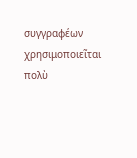συγγραφέων χρησιμοποιεῖται πολὺ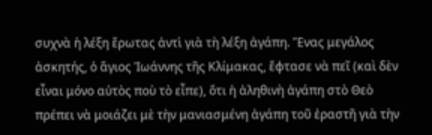συχνὰ ἡ λέξη ἔρωτας ἀντὶ γιὰ τὴ λέξη ἀγάπη. Ἕνας μεγάλος ἀσκητής, ὁ ἅγιος Ἰωάννης τῆς Κλίμακας, ἔφτασε νὰ πεῖ (καὶ δὲν εἶναι μόνο αὐτὸς ποὺ τὸ εἶπε), ὅτι ἡ ἀληθινὴ ἀγάπη στὸ Θεὸ πρέπει νὰ μοιάζει μὲ τὴν μανιασμένη ἀγάπη τοῦ ἐραστῆ γιὰ τὴν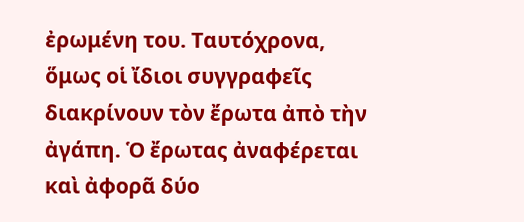ἐρωμένη του. Ταυτόχρονα, ὅμως οἱ ἴδιοι συγγραφεῖς διακρίνουν τὸν ἔρωτα ἀπὸ τὴν ἀγάπη. Ὁ ἔρωτας ἀναφέρεται καὶ ἀφορᾶ δύο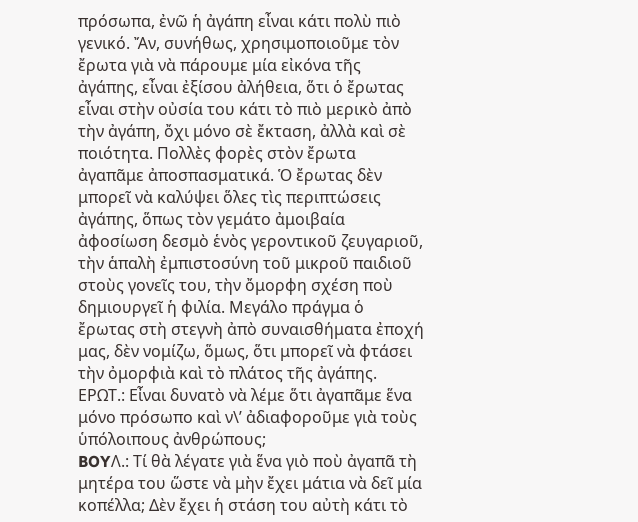πρόσωπα, ἐνῶ ἡ ἀγάπη εἶναι κάτι πολὺ πιὸ γενικό. Ἄν, συνήθως, χρησιμοποιοῦμε τὸν ἔρωτα γιὰ νὰ πάρουμε μία εἰκόνα τῆς ἀγάπης, εἶναι ἐξίσου ἀλήθεια, ὅτι ὁ ἔρωτας εἶναι στὴν οὐσία του κάτι τὸ πιὸ μερικὸ ἀπὸ τὴν ἀγάπη, ὄχι μόνο σὲ ἔκταση, ἀλλὰ καὶ σὲ ποιότητα. Πολλὲς φορὲς στὸν ἔρωτα ἀγαπᾶμε ἀποσπασματικά. Ὁ ἔρωτας δὲν μπορεῖ νὰ καλύψει ὅλες τὶς περιπτώσεις ἀγάπης, ὅπως τὸν γεμάτο ἀμοιβαία ἀφοσίωση δεσμὸ ἑνὸς γεροντικοῦ ζευγαριοῦ, τὴν ἁπαλὴ ἐμπιστοσύνη τοῦ μικροῦ παιδιοῦ στοὺς γονεῖς του, τὴν ὄμορφη σχέση ποὺ δημιουργεῖ ἡ φιλία. Μεγάλο πράγμα ὁ ἔρωτας στὴ στεγνὴ ἀπὸ συναισθήματα ἐποχή μας, δὲν νομίζω, ὅμως, ὅτι μπορεῖ νὰ φτάσει τὴν ὀμορφιὰ καὶ τὸ πλάτος τῆς ἀγάπης.
ΕΡΩΤ.: Εἶναι δυνατὸ νὰ λέμε ὅτι ἀγαπᾶμε ἕνα μόνο πρόσωπο καὶ ν\’ ἀδιαφοροῦμε γιὰ τοὺς ὑπόλοιπους ἀνθρώπους;
BOYΛ.: Τί θὰ λέγατε γιὰ ἕνα γιὸ ποὺ ἀγαπᾶ τὴ μητέρα του ὥστε νὰ μὴν ἔχει μάτια νὰ δεῖ μία κοπέλλα; Δὲν ἔχει ἡ στάση του αὐτὴ κάτι τὸ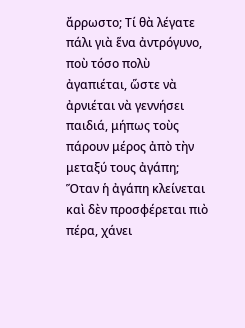ἄρρωστο; Τί θὰ λέγατε πάλι γιὰ ἕνα ἀντρόγυνο, ποὺ τόσο πολὺ ἀγαπιέται, ὥστε νὰ ἀρνιέται νὰ γεννήσει παιδιά, μήπως τοὺς πάρουν μέρος ἀπὸ τὴν μεταξύ τους ἀγάπη; Ὅταν ἡ ἀγάπη κλείνεται καὶ δὲν προσφέρεται πιὸ πέρα, χάνει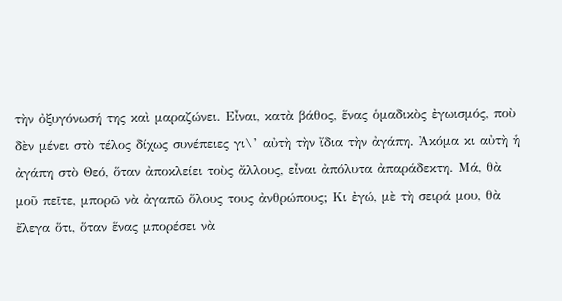τὴν ὀξυγόνωσή της καὶ μαραζώνει. Εἶναι, κατὰ βάθος, ἕνας ὁμαδικὸς ἐγωισμός, ποὺ δὲν μένει στὸ τέλος δίχως συνέπειες γι\’ αὐτὴ τὴν ἴδια τὴν ἀγάπη. Ἀκόμα κι αὐτὴ ἡ ἀγάπη στὸ Θεό, ὅταν ἀποκλείει τοὺς ἄλλους, εἶναι ἀπόλυτα ἀπαράδεκτη. Μά, θὰ μοῦ πεῖτε, μπορῶ νὰ ἀγαπῶ ὅλους τους ἀνθρώπους; Κι ἐγώ, μὲ τὴ σειρά μου, θὰ ἔλεγα ὅτι, ὅταν ἕνας μπορέσει νὰ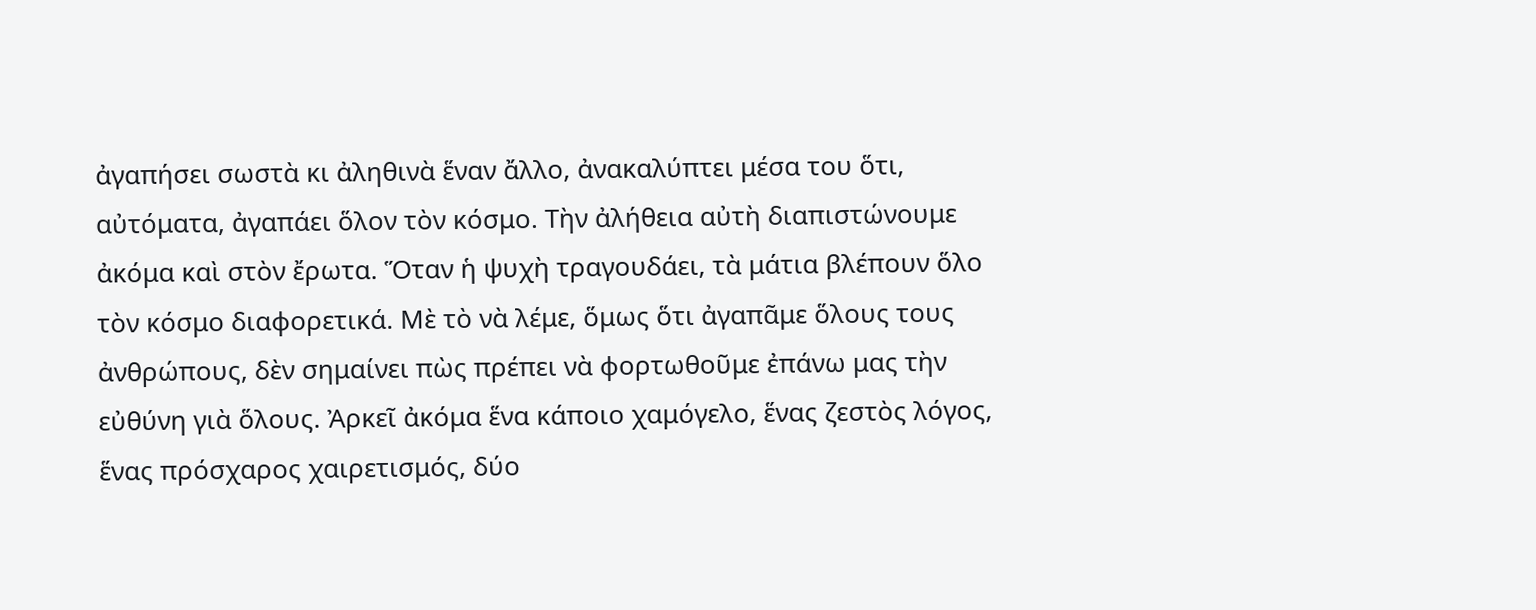ἀγαπήσει σωστὰ κι ἀληθινὰ ἕναν ἄλλο, ἀνακαλύπτει μέσα του ὅτι, αὐτόματα, ἀγαπάει ὅλον τὸν κόσμο. Τὴν ἀλήθεια αὐτὴ διαπιστώνουμε ἀκόμα καὶ στὸν ἔρωτα. Ὅταν ἡ ψυχὴ τραγουδάει, τὰ μάτια βλέπουν ὅλο τὸν κόσμο διαφορετικά. Μὲ τὸ νὰ λέμε, ὅμως ὅτι ἀγαπᾶμε ὅλους τους ἀνθρώπους, δὲν σημαίνει πὼς πρέπει νὰ φορτωθοῦμε ἐπάνω μας τὴν εὐθύνη γιὰ ὅλους. Ἀρκεῖ ἀκόμα ἕνα κάποιο χαμόγελο, ἕνας ζεστὸς λόγος, ἕνας πρόσχαρος χαιρετισμός, δύο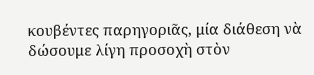κουβέντες παρηγοριᾶς, μία διάθεση νὰ δώσουμε λίγη προσοχὴ στὸν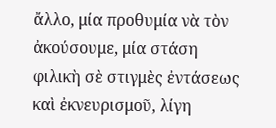ἄλλο, μία προθυμία νὰ τὸν ἀκούσουμε, μία στάση φιλικὴ σὲ στιγμὲς ἐντάσεως καὶ ἐκνευρισμοῦ, λίγη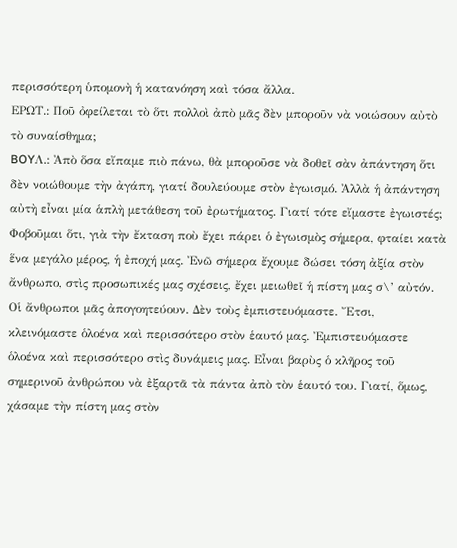περισσότερη ὑπομονὴ ἡ κατανόηση καὶ τόσα ἄλλα.
ΕΡΩΤ.: Ποῦ ὀφείλεται τὸ ὅτι πολλοὶ ἀπὸ μᾶς δὲν μποροῦν νὰ νοιώσουν αὐτὸ τὸ συναίσθημα;
BOYΛ.: Ἀπὸ ὅσα εἴπαμε πιὸ πάνω, θὰ μποροῦσε νὰ δοθεῖ σὰν ἀπάντηση ὅτι δὲν νοιώθουμε τὴν ἀγάπη, γιατί δουλεύουμε στὸν ἐγωισμό. Ἀλλὰ ἡ ἀπάντηση αὐτὴ εἶναι μία ἁπλὴ μετάθεση τοῦ ἐρωτήματος. Γιατί τότε εἴμαστε ἐγωιστές; Φοβοῦμαι ὅτι, γιὰ τὴν ἔκταση ποὺ ἔχει πάρει ὁ ἐγωισμὸς σήμερα, φταίει κατὰ ἕνα μεγάλο μέρος, ἡ ἐποχή μας. Ἐνῶ σήμερα ἔχουμε δώσει τόση ἀξία στὸν ἄνθρωπο, στὶς προσωπικές μας σχέσεις, ἔχει μειωθεῖ ἡ πίστη μας σ\’ αὐτόν. Οἱ ἄνθρωποι μᾶς ἀπογοητεύουν. Δὲν τοὺς ἐμπιστευόμαστε. Ἔτσι, κλεινόμαστε ὁλοένα καὶ περισσότερο στὸν ἑαυτό μας. Ἐμπιστευόμαστε ὁλοένα καὶ περισσότερο στὶς δυνάμεις μας. Εἶναι βαρὺς ὁ κλῆρος τοῦ σημερινοῦ ἀνθρώπου νὰ ἐξαρτᾶ τὰ πάντα ἀπὸ τὸν ἑαυτό του. Γιατί, ὅμως, χάσαμε τὴν πίστη μας στὸν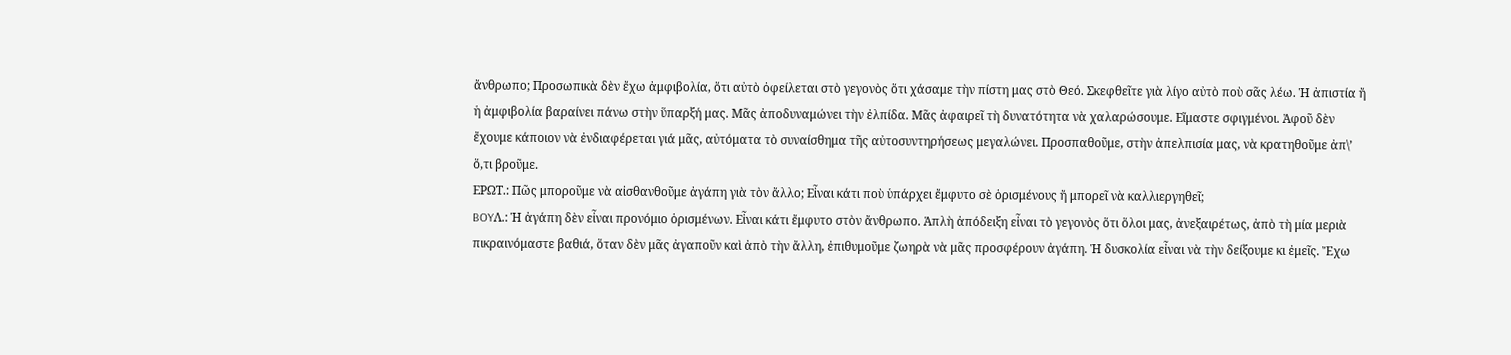ἄνθρωπο; Προσωπικὰ δὲν ἔχω ἀμφιβολία, ὅτι αὐτὸ ὀφείλεται στὸ γεγονὸς ὅτι χάσαμε τὴν πίστη μας στὸ Θεό. Σκεφθεῖτε γιὰ λίγο αὐτὸ ποὺ σᾶς λέω. Ἡ ἀπιστία ἤ ἡ ἀμφιβολία βαραίνει πάνω στὴν ὕπαρξή μας. Μᾶς ἀποδυναμώνει τὴν ἐλπίδα. Μᾶς ἀφαιρεῖ τὴ δυνατότητα νὰ χαλαρώσουμε. Εἴμαστε σφιγμένοι. Ἀφοῦ δὲν ἔχουμε κάποιον νὰ ἐνδιαφέρεται γιά μᾶς, αὐτόματα τὸ συναίσθημα τῆς αὐτοσυντηρήσεως μεγαλώνει. Προσπαθοῦμε, στὴν ἀπελπισία μας, νὰ κρατηθοῦμε ἀπ\’ ὅ,τι βροῦμε.
ΕΡΩΤ.: Πῶς μποροῦμε νὰ αἰσθανθοῦμε ἀγάπη γιὰ τὸν ἄλλο; Εἶναι κάτι ποὺ ὑπάρχει ἔμφυτο σὲ ὁρισμένους ἤ μπορεῖ νὰ καλλιεργηθεῖ;
BOYΛ.: Ἡ ἀγάπη δὲν εἶναι προνόμιο ὁρισμένων. Εἶναι κάτι ἔμφυτο στὸν ἄνθρωπο. Ἁπλὴ ἀπόδειξη εἶναι τὸ γεγονὸς ὅτι ὅλοι μας, ἀνεξαιρέτως, ἀπὸ τὴ μία μεριὰ πικραινόμαστε βαθιά, ὅταν δὲν μᾶς ἀγαποῦν καὶ ἀπὸ τὴν ἄλλη, ἐπιθυμοῦμε ζωηρὰ νὰ μᾶς προσφέρουν ἀγάπη. Ἡ δυσκολία εἶναι νὰ τὴν δείξουμε κι ἐμεῖς. Ἔχω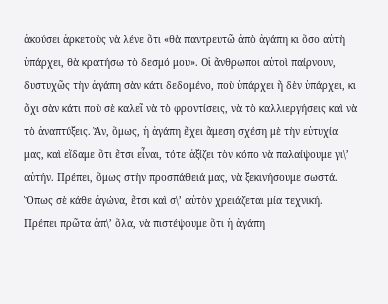ἀκούσει ἀρκετοὺς νὰ λένε ὅτι «θὰ παντρευτῶ ἀπὸ ἀγάπη κι ὅσο αὐτὴ ὑπάρχει, θὰ κρατήσω τὸ δεσμό μου». Οἱ ἄνθρωποι αὐτοὶ παίρνουν, δυστυχῶς τὴν ἀγάπη σὰν κάτι δεδομένο, ποὺ ὑπάρχει ἤ δὲν ὑπάρχει, κι ὄχι σὰν κάτι ποὺ σὲ καλεῖ νὰ τὸ φροντίσεις, νὰ τὸ καλλιεργήσεις καὶ νὰ τὸ ἀναπτύξεις. Ἄν, ὅμως, ἡ ἀγάπη ἔχει ἄμεση σχέση μὲ τὴν εὐτυχία μας, καὶ εἴδαμε ὅτι ἔτσι εἶναι, τότε ἀξίζει τὸν κόπο νὰ παλαίψουμε γι\’ αὐτήν. Πρέπει, ὅμως στὴν προσπάθειά μας, νὰ ξεκινήσουμε σωστά. Ὅπως σὲ κάθε ἀγώνα, ἔτσι καὶ σ\’ αὐτὸν χρειάζεται μία τεχνική. Πρέπει πρῶτα ἀπ\’ ὅλα, νὰ πιστέψουμε ὅτι ἡ ἀγάπη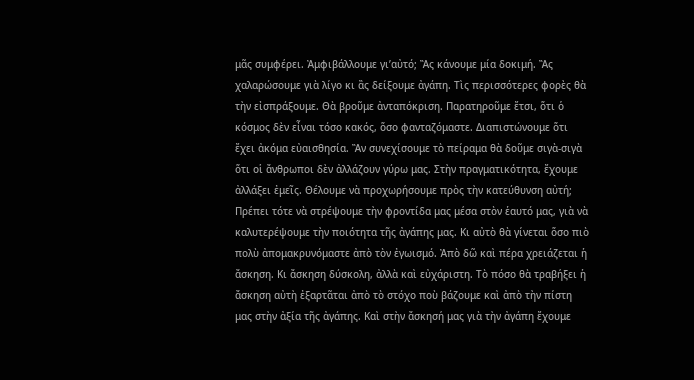μᾶς συμφέρει. Ἀμφιβάλλουμε γι’αὐτό; Ἂς κάνουμε μία δοκιμή. Ἂς χαλαρώσουμε γιὰ λίγο κι ἂς δείξουμε ἀγάπη. Τὶς περισσότερες φορὲς θὰ τὴν εἰσπράξουμε. Θὰ βροῦμε ἀνταπόκριση. Παρατηροῦμε ἔτσι, ὅτι ὁ κόσμος δὲν εἶναι τόσο κακός, ὅσο φανταζόμαστε. Διαπιστώνουμε ὅτι ἔχει ἀκόμα εὐαισθησία. Ἂν συνεχίσουμε τὸ πείραμα θὰ δοῦμε σιγὰ-σιγὰ ὅτι οἱ ἄνθρωποι δὲν ἀλλάζουν γύρω μας. Στὴν πραγματικότητα, ἔχουμε ἀλλάξει ἐμεῖς. Θέλουμε νὰ προχωρήσουμε πρὸς τὴν κατεύθυνση αὐτή; Πρέπει τότε νὰ στρέψουμε τὴν φροντίδα μας μέσα στὸν ἑαυτό μας, γιὰ νὰ καλυτερέψουμε τὴν ποιότητα τῆς ἀγάπης μας. Κι αὐτὸ θὰ γίνεται ὅσο πιὸ πολὺ ἀπομακρυνόμαστε ἀπὸ τὸν ἐγωισμό. Ἀπὸ δῶ καὶ πέρα χρειάζεται ἡ ἄσκηση. Κι ἄσκηση δύσκολη, ἀλλὰ καὶ εὐχάριστη. Τὸ πόσο θὰ τραβήξει ἡ ἄσκηση αὐτὴ ἐξαρτᾶται ἀπὸ τὸ στόχο ποὺ βάζουμε καὶ ἀπὸ τὴν πίστη μας στὴν ἀξία τῆς ἀγάπης. Καὶ στὴν ἄσκησή μας γιὰ τὴν ἀγάπη ἔχουμε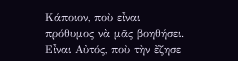Κάποιον, ποὺ εἶναι πρόθυμος νὰ μᾶς βοηθήσει. Εἶναι Αὐτός, ποὺ τὴν ἔζησε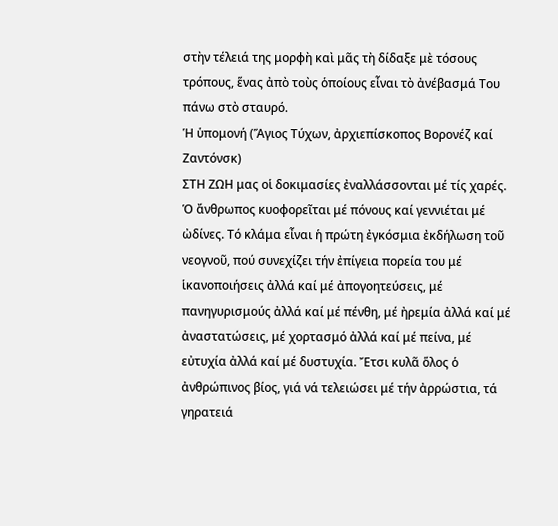στὴν τέλειά της μορφὴ καὶ μᾶς τὴ δίδαξε μὲ τόσους τρόπους, ἕνας ἀπὸ τοὺς ὁποίους εἶναι τὸ ἀνέβασμά Του πάνω στὸ σταυρό.
Ἡ ὑπομονή (Ἅγιος Τύχων, ἀρχιεπίσκοπος Βορονέζ καί Ζαντόνσκ)
ΣΤΗ ΖΩΗ μας οἱ δοκιμασίες ἐναλλάσσονται μέ τίς χαρές. Ὁ ἄνθρωπος κυοφορεῖται μέ πόνους καί γεννιέται μέ ὠδίνες. Τό κλάμα εἶναι ἡ πρώτη ἐγκόσμια ἐκδήλωση τοῦ νεογνοῦ, πού συνεχίζει τήν ἐπίγεια πορεία του μέ ἱκανοποιήσεις ἀλλά καί μέ ἀπογοητεύσεις, μέ πανηγυρισμούς ἀλλά καί μέ πένθη, μέ ἠρεμία ἀλλά καί μέ ἀναστατώσεις, μέ χορτασμό ἀλλά καί μέ πείνα, μέ εὐτυχία ἀλλά καί μέ δυστυχία. Ἔτσι κυλᾶ ὅλος ὁ ἀνθρώπινος βίος, γιά νά τελειώσει μέ τήν ἀρρώστια, τά γηρατειά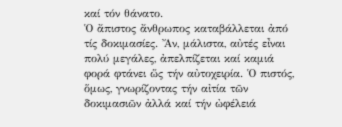καί τόν θάνατο.
Ὁ ἄπιστος ἄνθρωπος καταβάλλεται ἀπό τίς δοκιμασίες. Ἄν, μάλιστα, αὐτές εἶναι πολύ μεγάλες, ἀπελπίζεται καί καμιά φορά φτάνει ὥς τήν αὐτοχειρία. Ὁ πιστός, ὅμως, γνωρίζοντας τήν αἰτία τῶν δοκιμασιῶν ἀλλά καί τήν ὠφέλειά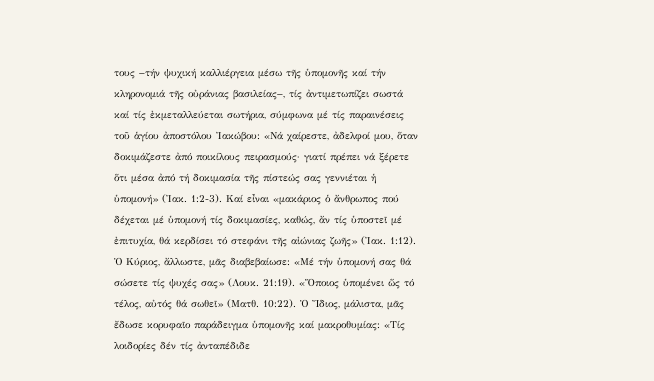τους −τήν ψυχική καλλιέργεια μέσω τῆς ὑπομονῆς καί τήν κληρονομιά τῆς οὐράνιας βασιλείας−, τίς ἀντιμετωπίζει σωστά καί τίς ἐκμεταλλεύεται σωτήρια, σύμφωνα μέ τίς παραινέσεις τοῦ ἁγίου ἀποστόλου Ἰακώβου: «Νά χαίρεστε, ἀδελφοί μου, ὅταν δοκιμάζεστε ἀπό ποικίλους πειρασμούς· γιατί πρέπει νά ξέρετε ὅτι μέσα ἀπό τή δοκιμασία τῆς πίστεώς σας γεννιέται ἡ ὑπομονή» (Ἰακ. 1:2-3). Καί εἶναι «μακάριος ὁ ἄνθρωπος πού δέχεται μέ ὑπομονή τίς δοκιμασίες, καθώς, ἄν τίς ὑποστεῖ μέ ἐπιτυχία, θά κερδίσει τό στεφάνι τῆς αἰώνιας ζωῆς» (Ἰακ. 1:12).
Ὁ Κύριος, ἄλλωστε, μᾶς διαβεβαίωσε: «Μέ τήν ὑπομονή σας θά σώσετε τίς ψυχές σας» (Λουκ. 21:19). «Ὅποιος ὑπομένει ὥς τό τέλος, αὐτός θά σωθεῖ» (Ματθ. 10:22). Ὁ Ἴδιος, μάλιστα, μᾶς ἔδωσε κορυφαῖο παράδειγμα ὑπομονῆς καί μακροθυμίας: «Τίς λοιδορίες δέν τίς ἀνταπέδιδε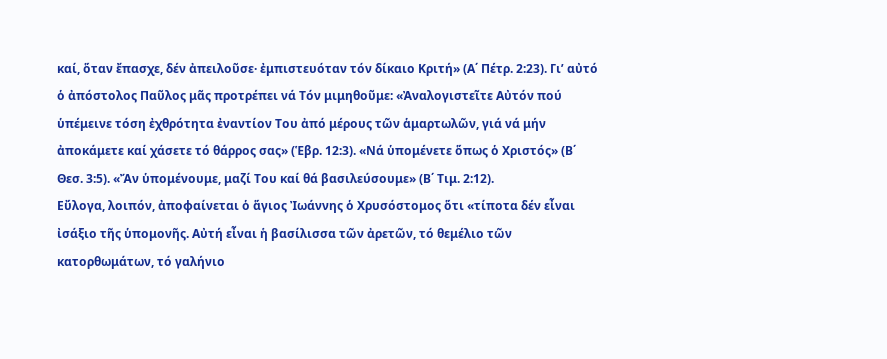καί, ὅταν ἔπασχε, δέν ἀπειλοῦσε· ἐμπιστευόταν τόν δίκαιο Κριτή» (Α΄ Πέτρ. 2:23). Γι’ αὐτό ὁ ἀπόστολος Παῦλος μᾶς προτρέπει νά Τόν μιμηθοῦμε: «Ἀναλογιστεῖτε Αὐτόν πού ὑπέμεινε τόση ἐχθρότητα ἐναντίον Του ἀπό μέρους τῶν ἁμαρτωλῶν, γιά νά μήν ἀποκάμετε καί χάσετε τό θάρρος σας» (Ἑβρ. 12:3). «Νά ὑπομένετε ὅπως ὁ Χριστός» (Β΄ Θεσ. 3:5). «Ἄν ὑπομένουμε, μαζί Του καί θά βασιλεύσουμε» (Β΄ Τιμ. 2:12).
Εὔλογα, λοιπόν, ἀποφαίνεται ὁ ἅγιος Ἰωάννης ὁ Χρυσόστομος ὅτι «τίποτα δέν εἶναι ἰσάξιο τῆς ὑπομονῆς. Αὐτή εἶναι ἡ βασίλισσα τῶν ἀρετῶν, τό θεμέλιο τῶν κατορθωμάτων, τό γαλήνιο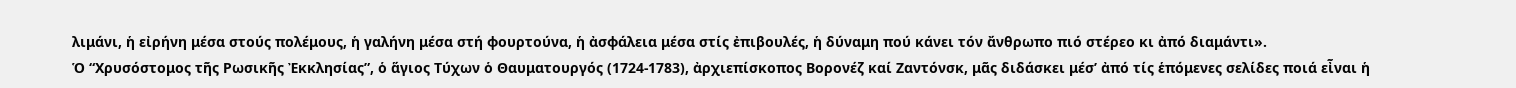λιμάνι, ἡ εἰρήνη μέσα στούς πολέμους, ἡ γαλήνη μέσα στή φουρτούνα, ἡ ἀσφάλεια μέσα στίς ἐπιβουλές, ἡ δύναμη πού κάνει τόν ἄνθρωπο πιό στέρεο κι ἀπό διαμάντι».
Ὁ “Χρυσόστομος τῆς Ρωσικῆς Ἐκκλησίας”, ὁ ἅγιος Τύχων ὁ Θαυματουργός (1724-1783), ἀρχιεπίσκοπος Βορονέζ καί Ζαντόνσκ, μᾶς διδάσκει μέσ’ ἀπό τίς ἑπόμενες σελίδες ποιά εἶναι ἡ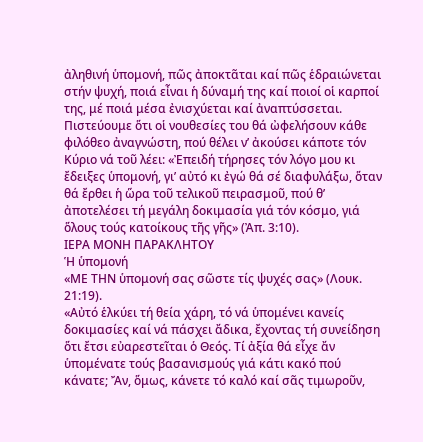ἀληθινή ὑπομονή, πῶς ἀποκτᾶται καί πῶς ἑδραιώνεται στήν ψυχή, ποιά εἶναι ἡ δύναμή της καί ποιοί οἱ καρποί της, μέ ποιά μέσα ἐνισχύεται καί ἀναπτύσσεται. Πιστεύουμε ὅτι οἱ νουθεσίες του θά ὠφελήσουν κάθε φιλόθεο ἀναγνώστη, πού θέλει ν’ ἀκούσει κάποτε τόν Κύριο νά τοῦ λέει: «Ἐπειδή τήρησες τόν λόγο μου κι ἔδειξες ὑπομονή, γι’ αὐτό κι ἐγώ θά σέ διαφυλάξω, ὅταν θά ἔρθει ἡ ὥρα τοῦ τελικοῦ πειρασμοῦ, πού θ’ ἀποτελέσει τή μεγάλη δοκιμασία γιά τόν κόσμο, γιά ὅλους τούς κατοίκους τῆς γῆς» (Ἀπ. 3:10).
ΙΕΡΑ ΜΟΝΗ ΠΑΡΑΚΛΗΤΟΥ
Ἡ ὑπομονή
«ΜΕ ΤΗΝ ὑπομονή σας σῶστε τίς ψυχές σας» (Λουκ. 21:19).
«Αὐτό ἑλκύει τή θεία χάρη, τό νά ὑπομένει κανείς δοκιμασίες καί νά πάσχει ἄδικα, ἔχοντας τή συνείδηση ὅτι ἔτσι εὐαρεστεῖται ὁ Θεός. Τί ἀξία θά εἶχε ἄν ὑπομένατε τούς βασανισμούς γιά κάτι κακό πού κάνατε; Ἄν, ὅμως, κάνετε τό καλό καί σᾶς τιμωροῦν,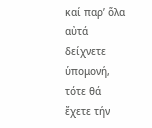καί παρ’ ὅλα αὐτά δείχνετε ὑπομονή, τότε θά ἔχετε τήν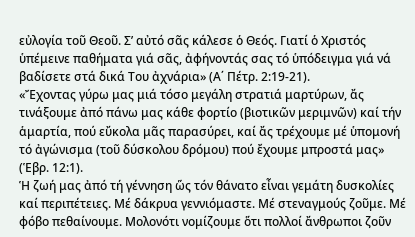εὐλογία τοῦ Θεοῦ. Σ’ αὐτό σᾶς κάλεσε ὁ Θεός. Γιατί ὁ Χριστός ὑπέμεινε παθήματα γιά σᾶς, ἀφήνοντάς σας τό ὑπόδειγμα γιά νά βαδίσετε στά δικά Του ἀχνάρια» (Α΄ Πέτρ. 2:19-21).
«Ἔχοντας γύρω μας μιά τόσο μεγάλη στρατιά μαρτύρων, ἄς τινάξουμε ἀπό πάνω μας κάθε φορτίο (βιοτικῶν μεριμνῶν) καί τήν ἁμαρτία, πού εὔκολα μᾶς παρασύρει, καί ἄς τρέχουμε μέ ὑπομονή τό ἀγώνισμα (τοῦ δύσκολου δρόμου) πού ἔχουμε μπροστά μας» (Ἑβρ. 12:1).
Ἡ ζωή μας ἀπό τή γέννηση ὥς τόν θάνατο εἶναι γεμάτη δυσκολίες καί περιπέτειες. Μέ δάκρυα γεννιόμαστε. Μέ στεναγμούς ζοῦμε. Μέ φόβο πεθαίνουμε. Μολονότι νομίζουμε ὅτι πολλοί ἄνθρωποι ζοῦν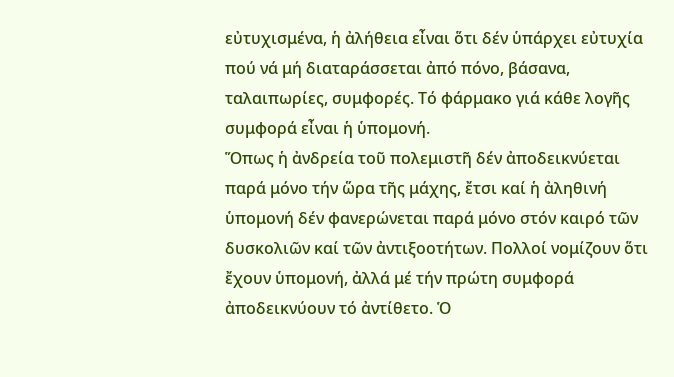εὐτυχισμένα, ἡ ἀλήθεια εἶναι ὅτι δέν ὑπάρχει εὐτυχία πού νά μή διαταράσσεται ἀπό πόνο, βάσανα, ταλαιπωρίες, συμφορές. Τό φάρμακο γιά κάθε λογῆς συμφορά εἶναι ἡ ὑπομονή.
Ὅπως ἡ ἀνδρεία τοῦ πολεμιστῆ δέν ἀποδεικνύεται παρά μόνο τήν ὥρα τῆς μάχης, ἔτσι καί ἡ ἀληθινή ὑπομονή δέν φανερώνεται παρά μόνο στόν καιρό τῶν δυσκολιῶν καί τῶν ἀντιξοοτήτων. Πολλοί νομίζουν ὅτι ἔχουν ὑπομονή, ἀλλά μέ τήν πρώτη συμφορά ἀποδεικνύουν τό ἀντίθετο. Ὁ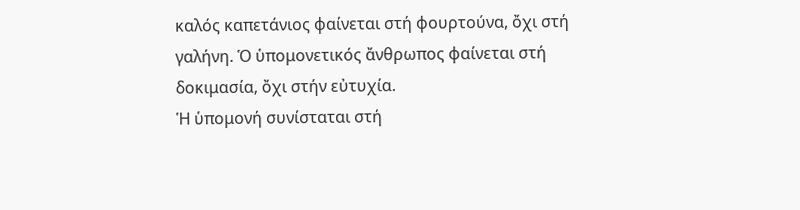καλός καπετάνιος φαίνεται στή φουρτούνα, ὄχι στή γαλήνη. Ὁ ὑπομονετικός ἄνθρωπος φαίνεται στή δοκιμασία, ὄχι στήν εὐτυχία.
Ἡ ὑπομονή συνίσταται στή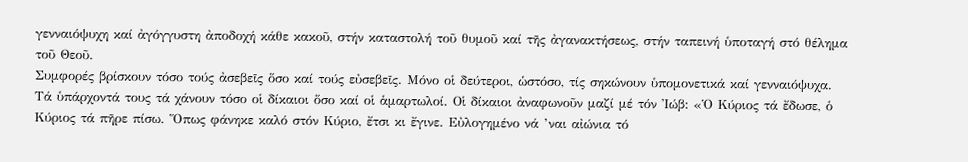γενναιόψυχη καί ἀγόγγυστη ἀποδοχή κάθε κακοῦ, στήν καταστολή τοῦ θυμοῦ καί τῆς ἀγανακτήσεως, στήν ταπεινή ὑποταγή στό θέλημα τοῦ Θεοῦ.
Συμφορές βρίσκουν τόσο τούς ἀσεβεῖς ὅσο καί τούς εὐσεβεῖς. Μόνο οἱ δεύτεροι, ὡστόσο, τίς σηκώνουν ὑπομονετικά καί γενναιόψυχα.
Τά ὑπάρχοντά τους τά χάνουν τόσο οἱ δίκαιοι ὅσο καί οἱ ἁμαρτωλοί. Οἱ δίκαιοι ἀναφωνοῦν μαζί μέ τόν Ἰώβ: «Ὁ Κύριος τά ἔδωσε, ὁ Κύριος τά πῆρε πίσω. Ὅπως φάνηκε καλό στόν Κύριο, ἔτσι κι ἔγινε. Εὐλογημένο νά ’ναι αἰώνια τό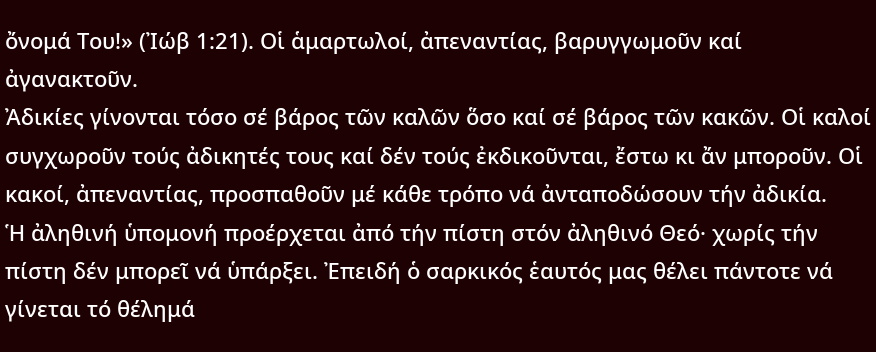ὄνομά Του!» (Ἰώβ 1:21). Οἱ ἁμαρτωλοί, ἀπεναντίας, βαρυγγωμοῦν καί ἀγανακτοῦν.
Ἀδικίες γίνονται τόσο σέ βάρος τῶν καλῶν ὅσο καί σέ βάρος τῶν κακῶν. Οἱ καλοί συγχωροῦν τούς ἀδικητές τους καί δέν τούς ἐκδικοῦνται, ἔστω κι ἄν μποροῦν. Οἱ κακοί, ἀπεναντίας, προσπαθοῦν μέ κάθε τρόπο νά ἀνταποδώσουν τήν ἀδικία.
Ἡ ἀληθινή ὑπομονή προέρχεται ἀπό τήν πίστη στόν ἀληθινό Θεό· χωρίς τήν πίστη δέν μπορεῖ νά ὑπάρξει. Ἐπειδή ὁ σαρκικός ἑαυτός μας θέλει πάντοτε νά γίνεται τό θέλημά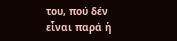του, πού δέν εἶναι παρά ἡ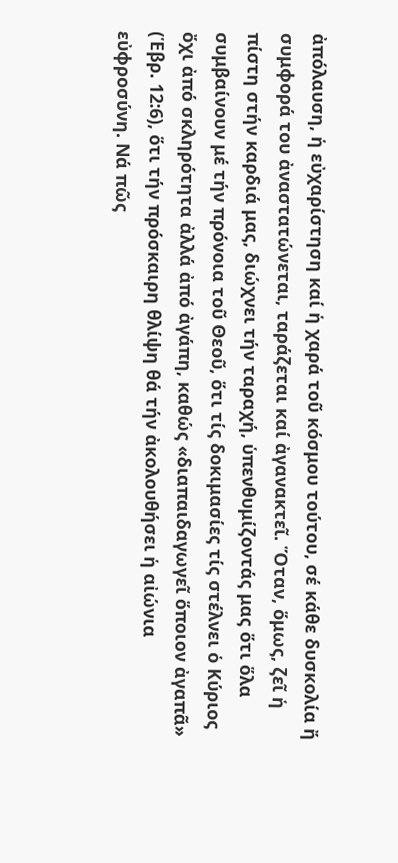ἀπόλαυση, ἡ εὐχαρίστηση καί ἡ χαρά τοῦ κόσμου τούτου, σέ κάθε δυσκολία ἤ συμφορά του ἀναστατώνεται, ταράζεται καί ἀγανακτεῖ. Ὅταν, ὅμως, ζεῖ ἡ πίστη στήν καρδιά μας, διώχνει τήν ταραχή, ὑπενθυμίζοντάς μας ὅτι ὅλα συμβαίνουν μέ τήν πρόνοια τοῦ Θεοῦ, ὅτι τίς δοκιμασίες τίς στέλνει ὁ Κύριος ὄχι ἀπό σκληρότητα ἀλλά ἀπό ἀγάπη, καθώς «διαπαιδαγωγεῖ ὅποιον ἀγαπᾶ» (Ἑβρ. 12:6), ὅτι τήν πρόσκαιρη θλίψη θά τήν ἀκολουθήσει ἡ αἰώνια εὐφροσύνη. Νά πῶς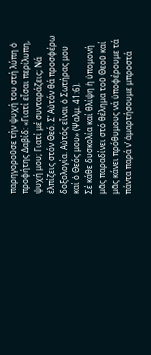παρηγοροῦσε τήν ψυχή του στή λύπη ὁ προφήτης Δαβίδ: «Γιατί εἶσαι περίλυπη, ψυχή μου; Γιατί μέ συνταράζεις; Νά ἐλπίζεις στόν Θεό. Σ’ Αὐτόν θά προσφέρω δοξολογία. Αὐτός εἶναι ὁ Σωτήρας μου καί ὁ Θεός μου» (Ψαλμ. 41:6).
Σέ κάθε δυσκολία καί θλίψη ἡ ὑπομονή μᾶς παραδίνει στό θέλημα τοῦ Θεοῦ καί μᾶς κάνει πρόθυμους νά ὑποφέρουμε τά πάντα παρά ν’ ἁμαρτήσουμε μπροστά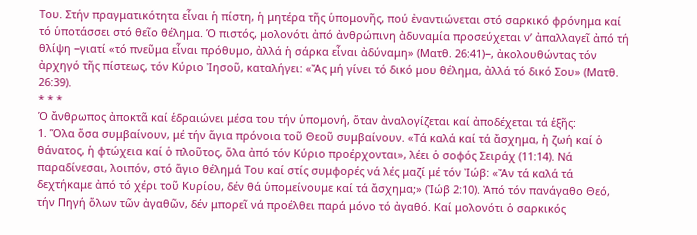Του. Στήν πραγματικότητα εἶναι ἡ πίστη, ἡ μητέρα τῆς ὑπομονῆς, πού ἐναντιώνεται στό σαρκικό φρόνημα καί τό ὑποτάσσει στό θεῖο θέλημα. Ὁ πιστός, μολονότι ἀπό ἀνθρώπινη ἀδυναμία προσεύχεται ν’ ἀπαλλαγεῖ ἀπό τή θλίψη −γιατί «τό πνεῦμα εἶναι πρόθυμο, ἀλλά ἡ σάρκα εἶναι ἀδύναμη» (Ματθ. 26:41)−, ἀκολουθώντας τόν ἀρχηγό τῆς πίστεως, τόν Κύριο Ἰησοῦ, καταλήγει: «Ἄς μή γίνει τό δικό μου θέλημα, ἀλλά τό δικό Σου» (Ματθ. 26:39).
* * *
Ὁ ἄνθρωπος ἀποκτᾶ καί ἑδραιώνει μέσα του τήν ὑπομονή, ὅταν ἀναλογίζεται καί ἀποδέχεται τά ἑξῆς:
1. Ὅλα ὅσα συμβαίνουν, μέ τήν ἅγια πρόνοια τοῦ Θεοῦ συμβαίνουν. «Τά καλά καί τά ἄσχημα, ἡ ζωή καί ὁ θάνατος, ἡ φτώχεια καί ὁ πλοῦτος, ὅλα ἀπό τόν Κύριο προέρχονται», λέει ὁ σοφός Σειράχ (11:14). Νά παραδίνεσαι, λοιπόν, στό ἅγιο θέλημά Του καί στίς συμφορές νά λές μαζί μέ τόν Ἰώβ: «Ἄν τά καλά τά δεχτήκαμε ἀπό τό χέρι τοῦ Κυρίου, δέν θά ὑπομείνουμε καί τά ἄσχημα;» (Ἰώβ 2:10). Ἀπό τόν πανάγαθο Θεό, τήν Πηγή ὅλων τῶν ἀγαθῶν, δέν μπορεῖ νά προέλθει παρά μόνο τό ἀγαθό. Καί μολονότι ὁ σαρκικός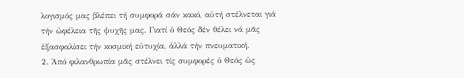λογισμός μας βλέπει τή συμφορά σάν κακό, αὐτή στέλνεται γιά τήν ὠφέλεια τῆς ψυχῆς μας. Γιατί ὁ Θεός δέν θέλει νά μᾶς ἐξασφαλίσει τήν κοσμική εὐτυχία, ἀλλά τήν πνευματική.
2. Ἀπό φιλανθρωπία μᾶς στέλνει τίς συμφορές ὁ Θεός ὡς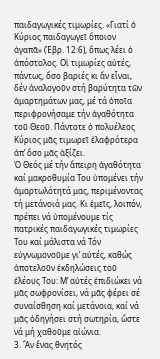παιδαγωγικές τιμωρίες. «Γιατί ὁ Κύριος παιδαγωγεῖ ὅποιον ἀγαπᾶ» (Ἑβρ. 12:6), ὅπως λέει ὁ ἀπόστολος. Οἱ τιμωρίες αὐτές, πάντως, ὅσο βαριές κι ἄν εἶναι, δέν ἀναλογοῦν στή βαρύτητα τῶν ἁμαρτημάτων μας, μέ τά ὁποῖα περιφρονήσαμε τήν ἀγαθότητα τοῦ Θεοῦ. Πάντοτε ὁ πολυέλεος Κύριος μᾶς τιμωρεῖ ἐλαφρότερα ἀπ’ ὅσο μᾶς ἀξίζει.
Ὁ Θεός μέ τήν ἄπειρη ἀγαθότητα καί μακροθυμία Του ὑπομένει τήν ἁμαρτωλότητά μας, περιμένοντας τή μετάνοιά μας. Κι ἐμεῖς, λοιπόν, πρέπει νά ὑπομένουμε τίς πατρικές παιδαγωγικές τιμωρίες Του καί μάλιστα νά Τόν εὐγνωμονοῦμε γι’ αὐτές, καθώς ἀποτελοῦν ἐκδηλώσεις τοῦ ἐλέους Του: Μ’ αὐτές ἐπιδιώκει νά μᾶς σωφρονίσει, νά μᾶς φέρει σέ συναίσθηση καί μετάνοια, καί νά μᾶς ὁδηγήσει στή σωτηρία, ὥστε νά μή χαθοῦμε αἰώνια.
3. Ἄν ἕνας θνητός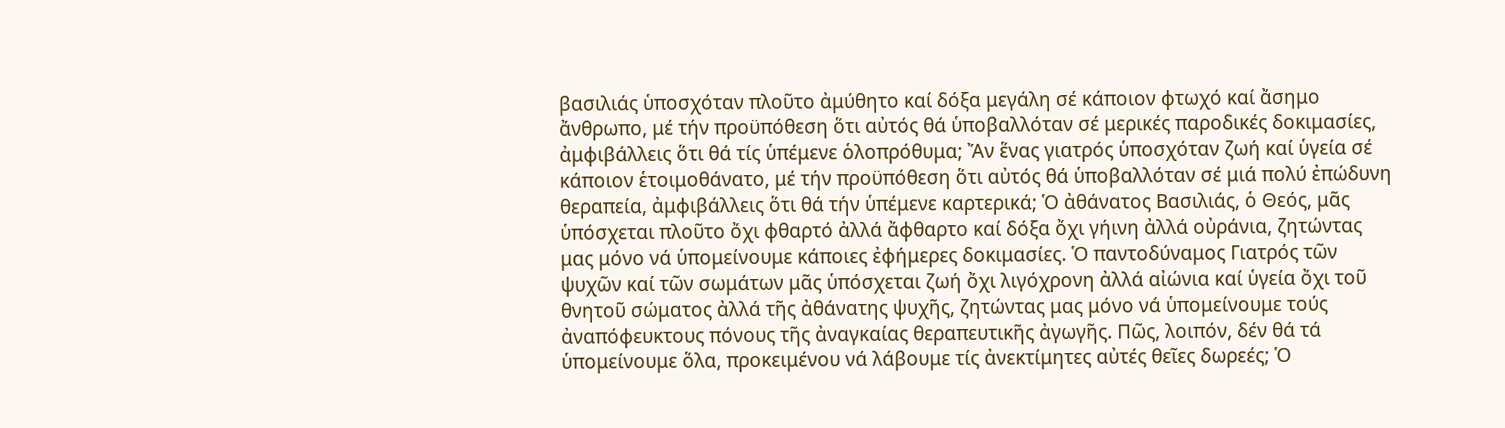βασιλιάς ὑποσχόταν πλοῦτο ἀμύθητο καί δόξα μεγάλη σέ κάποιον φτωχό καί ἄσημο ἄνθρωπο, μέ τήν προϋπόθεση ὅτι αὐτός θά ὑποβαλλόταν σέ μερικές παροδικές δοκιμασίες, ἀμφιβάλλεις ὅτι θά τίς ὑπέμενε ὁλοπρόθυμα; Ἄν ἕνας γιατρός ὑποσχόταν ζωή καί ὑγεία σέ κάποιον ἑτοιμοθάνατο, μέ τήν προϋπόθεση ὅτι αὐτός θά ὑποβαλλόταν σέ μιά πολύ ἐπώδυνη θεραπεία, ἀμφιβάλλεις ὅτι θά τήν ὑπέμενε καρτερικά; Ὁ ἀθάνατος Βασιλιάς, ὁ Θεός, μᾶς ὑπόσχεται πλοῦτο ὄχι φθαρτό ἀλλά ἄφθαρτο καί δόξα ὄχι γήινη ἀλλά οὐράνια, ζητώντας μας μόνο νά ὑπομείνουμε κάποιες ἐφήμερες δοκιμασίες. Ὁ παντοδύναμος Γιατρός τῶν ψυχῶν καί τῶν σωμάτων μᾶς ὑπόσχεται ζωή ὄχι λιγόχρονη ἀλλά αἰώνια καί ὑγεία ὄχι τοῦ θνητοῦ σώματος ἀλλά τῆς ἀθάνατης ψυχῆς, ζητώντας μας μόνο νά ὑπομείνουμε τούς ἀναπόφευκτους πόνους τῆς ἀναγκαίας θεραπευτικῆς ἀγωγῆς. Πῶς, λοιπόν, δέν θά τά ὑπομείνουμε ὅλα, προκειμένου νά λάβουμε τίς ἀνεκτίμητες αὐτές θεῖες δωρεές; Ὁ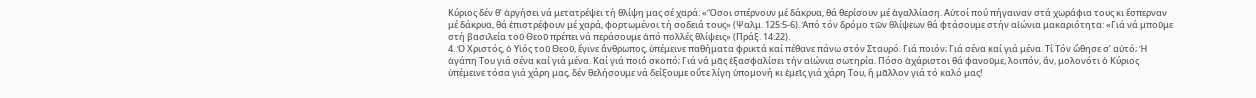Κύριος δέν θ’ ἀργήσει νά μετατρέψει τή θλίψη μας σέ χαρά: «Ὅσοι σπέρνουν μέ δάκρυα, θά θερίσουν μέ ἀγαλλίαση. Αὐτοί πού πήγαιναν στά χωράφια τους κι ἔσπερναν μέ δάκρυα, θά ἐπιστρέφουν μέ χαρά, φορτωμένοι τή σοδειά τους» (Ψαλμ. 125:5-6). Ἀπό τόν δρόμο τῶν θλίψεων θά φτάσουμε στήν αἰώνια μακαριότητα: «Γιά νά μποῦμε στή βασιλεία τοῦ Θεοῦ πρέπει νά περάσουμε ἀπό πολλές θλίψεις» (Πράξ. 14:22).
4. Ὁ Χριστός, ὁ Υἱός τοῦ Θεοῦ, ἔγινε ἄνθρωπος, ὑπέμεινε παθήματα φρικτά καί πέθανε πάνω στόν Σταυρό. Γιά ποιόν; Γιά σένα καί γιά μένα. Τί Τόν ὤθησε σ’ αὐτό; Ἡ ἀγάπη Του γιά σένα καί γιά μένα. Καί γιά ποιό σκοπό; Γιά νά μᾶς ἐξασφαλίσει τήν αἰώνια σωτηρία. Πόσο ἀχάριστοι θά φανοῦμε, λοιπόν, ἄν, μολονότι ὁ Κύριος ὑπέμεινε τόσα γιά χάρη μας, δέν θελήσουμε νά δείξουμε οὔτε λίγη ὑπομονή κι ἐμεῖς γιά χάρη Του, ἤ μᾶλλον γιά τό καλό μας!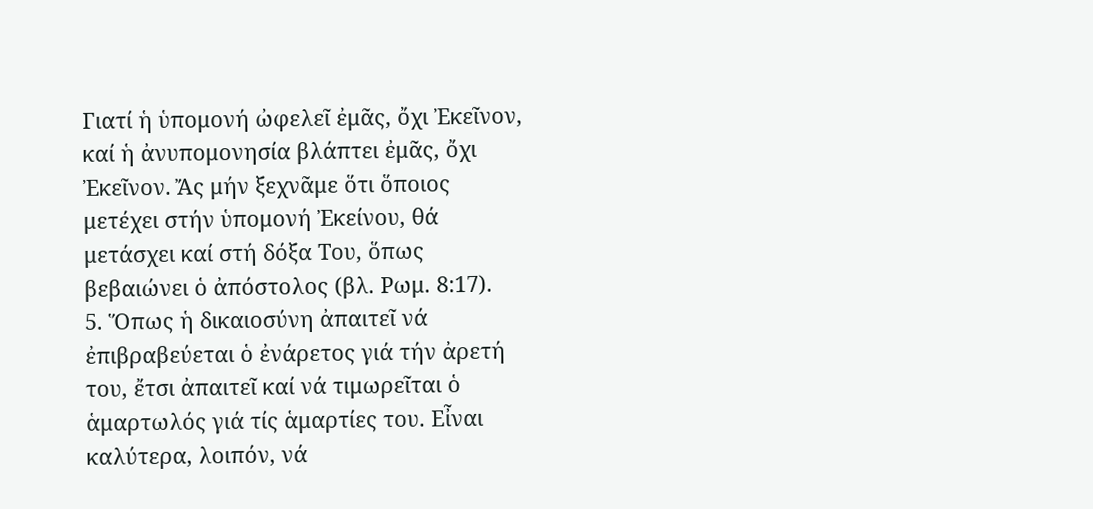Γιατί ἡ ὑπομονή ὠφελεῖ ἐμᾶς, ὄχι Ἐκεῖνον, καί ἡ ἀνυπομονησία βλάπτει ἐμᾶς, ὄχι Ἐκεῖνον. Ἄς μήν ξεχνᾶμε ὅτι ὅποιος μετέχει στήν ὑπομονή Ἐκείνου, θά μετάσχει καί στή δόξα Του, ὅπως βεβαιώνει ὁ ἀπόστολος (βλ. Ρωμ. 8:17).
5. Ὅπως ἡ δικαιοσύνη ἀπαιτεῖ νά ἐπιβραβεύεται ὁ ἐνάρετος γιά τήν ἀρετή του, ἔτσι ἀπαιτεῖ καί νά τιμωρεῖται ὁ ἁμαρτωλός γιά τίς ἁμαρτίες του. Εἶναι καλύτερα, λοιπόν, νά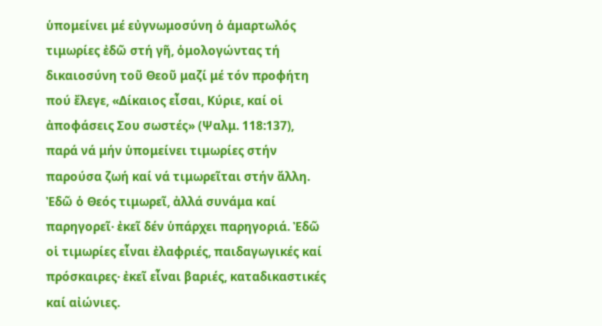ὑπομείνει μέ εὐγνωμοσύνη ὁ ἁμαρτωλός τιμωρίες ἐδῶ στή γῆ, ὁμολογώντας τή δικαιοσύνη τοῦ Θεοῦ μαζί μέ τόν προφήτη πού ἔλεγε, «Δίκαιος εἶσαι, Κύριε, καί οἱ ἀποφάσεις Σου σωστές» (Ψαλμ. 118:137), παρά νά μήν ὑπομείνει τιμωρίες στήν παρούσα ζωή καί νά τιμωρεῖται στήν ἄλλη. Ἐδῶ ὁ Θεός τιμωρεῖ, ἀλλά συνάμα καί παρηγορεῖ· ἐκεῖ δέν ὑπάρχει παρηγοριά. Ἐδῶ οἱ τιμωρίες εἶναι ἐλαφριές, παιδαγωγικές καί πρόσκαιρες· ἐκεῖ εἶναι βαριές, καταδικαστικές καί αἰώνιες.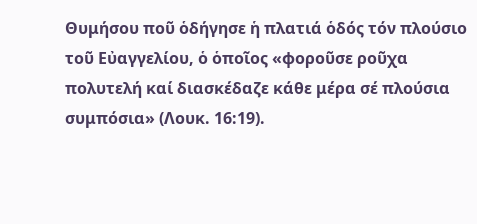Θυμήσου ποῦ ὁδήγησε ἡ πλατιά ὁδός τόν πλούσιο τοῦ Εὐαγγελίου, ὁ ὁποῖος «φοροῦσε ροῦχα πολυτελή καί διασκέδαζε κάθε μέρα σέ πλούσια συμπόσια» (Λουκ. 16:19).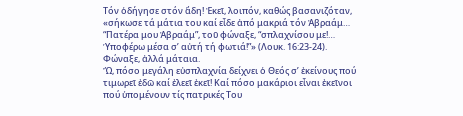Τόν ὁδήγησε στόν ἅδη! Ἐκεῖ, λοιπόν, καθώς βασανιζόταν, «σήκωσε τά μάτια του καί εἶδε ἀπό μακριά τόν Ἀβραάμ… “Πατέρα μου Ἀβραάμ”, τοῦ φώναξε, “σπλαχνίσου με!… Ὑποφέρω μέσα σ’ αὐτή τή φωτιά!”» (Λουκ. 16:23-24). Φώναξε, ἀλλά μάταια.
Ὤ, πόσο μεγάλη εὐσπλαχνία δείχνει ὁ Θεός σ’ ἐκείνους πού τιμωρεῖ ἐδῶ καί ἐλεεῖ ἐκεῖ! Καί πόσο μακάριοι εἶναι ἐκεῖνοι πού ὑπομένουν τίς πατρικές Του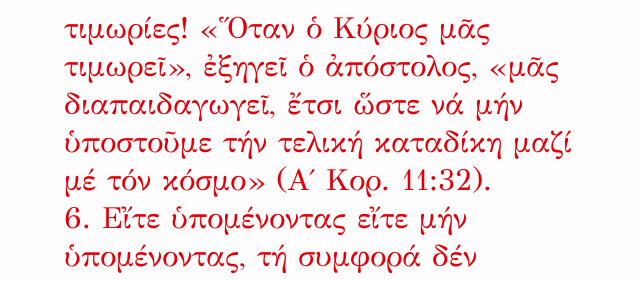τιμωρίες! «Ὅταν ὁ Κύριος μᾶς τιμωρεῖ», ἐξηγεῖ ὁ ἀπόστολος, «μᾶς διαπαιδαγωγεῖ, ἔτσι ὥστε νά μήν ὑποστοῦμε τήν τελική καταδίκη μαζί μέ τόν κόσμο» (Α΄ Κορ. 11:32).
6. Εἴτε ὑπομένοντας εἴτε μήν ὑπομένοντας, τή συμφορά δέν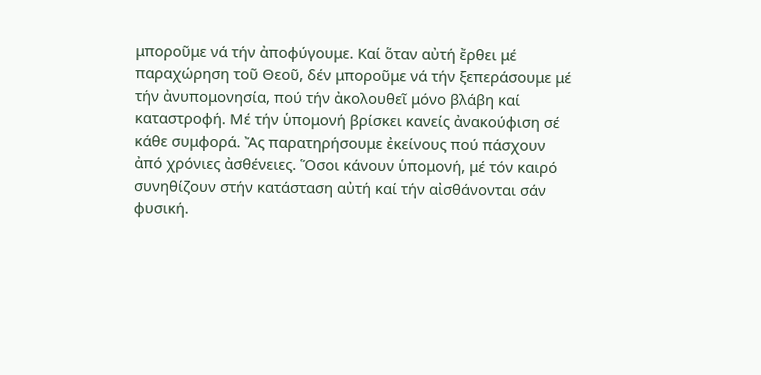μποροῦμε νά τήν ἀποφύγουμε. Καί ὅταν αὐτή ἔρθει μέ παραχώρηση τοῦ Θεοῦ, δέν μποροῦμε νά τήν ξεπεράσουμε μέ τήν ἀνυπομονησία, πού τήν ἀκολουθεῖ μόνο βλάβη καί καταστροφή. Μέ τήν ὑπομονή βρίσκει κανείς ἀνακούφιση σέ κάθε συμφορά. Ἄς παρατηρήσουμε ἐκείνους πού πάσχουν ἀπό χρόνιες ἀσθένειες. Ὅσοι κάνουν ὑπομονή, μέ τόν καιρό συνηθίζουν στήν κατάσταση αὐτή καί τήν αἰσθάνονται σάν φυσική.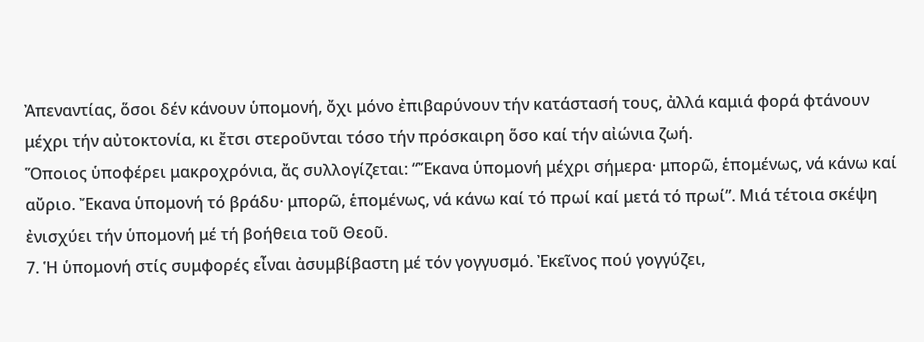Ἀπεναντίας, ὅσοι δέν κάνουν ὑπομονή, ὄχι μόνο ἐπιβαρύνουν τήν κατάστασή τους, ἀλλά καμιά φορά φτάνουν μέχρι τήν αὐτοκτονία, κι ἔτσι στεροῦνται τόσο τήν πρόσκαιρη ὅσο καί τήν αἰώνια ζωή.
Ὅποιος ὑποφέρει μακροχρόνια, ἄς συλλογίζεται: “Ἔκανα ὑπομονή μέχρι σήμερα· μπορῶ, ἑπομένως, νά κάνω καί αὔριο. Ἔκανα ὑπομονή τό βράδυ· μπορῶ, ἑπομένως, νά κάνω καί τό πρωί καί μετά τό πρωί”. Μιά τέτοια σκέψη ἐνισχύει τήν ὑπομονή μέ τή βοήθεια τοῦ Θεοῦ.
7. Ἡ ὑπομονή στίς συμφορές εἶναι ἀσυμβίβαστη μέ τόν γογγυσμό. Ἐκεῖνος πού γογγύζει,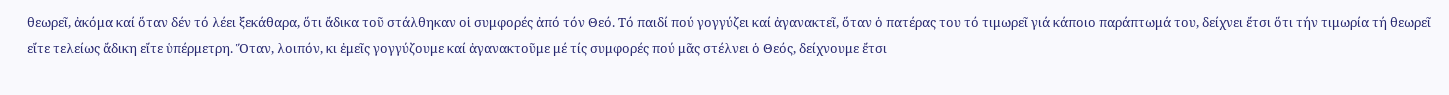θεωρεῖ, ἀκόμα καί ὅταν δέν τό λέει ξεκάθαρα, ὅτι ἄδικα τοῦ στάλθηκαν οἱ συμφορές ἀπό τόν Θεό. Τό παιδί πού γογγύζει καί ἀγανακτεῖ, ὅταν ὁ πατέρας του τό τιμωρεῖ γιά κάποιο παράπτωμά του, δείχνει ἔτσι ὅτι τήν τιμωρία τή θεωρεῖ εἴτε τελείως ἄδικη εἴτε ὑπέρμετρη. Ὅταν, λοιπόν, κι ἐμεῖς γογγύζουμε καί ἀγανακτοῦμε μέ τίς συμφορές πού μᾶς στέλνει ὁ Θεός, δείχνουμε ἔτσι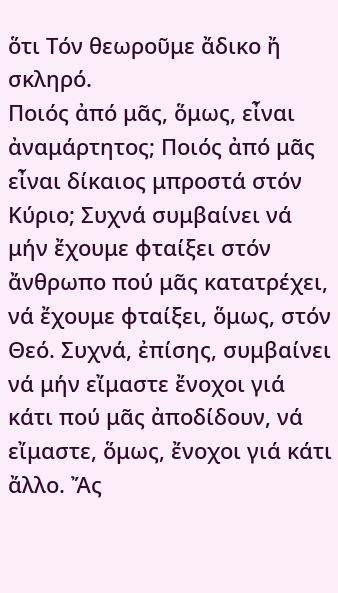ὅτι Τόν θεωροῦμε ἄδικο ἤ σκληρό.
Ποιός ἀπό μᾶς, ὅμως, εἶναι ἀναμάρτητος; Ποιός ἀπό μᾶς εἶναι δίκαιος μπροστά στόν Κύριο; Συχνά συμβαίνει νά μήν ἔχουμε φταίξει στόν ἄνθρωπο πού μᾶς κατατρέχει, νά ἔχουμε φταίξει, ὅμως, στόν Θεό. Συχνά, ἐπίσης, συμβαίνει νά μήν εἴμαστε ἔνοχοι γιά κάτι πού μᾶς ἀποδίδουν, νά εἴμαστε, ὅμως, ἔνοχοι γιά κάτι ἄλλο. Ἄς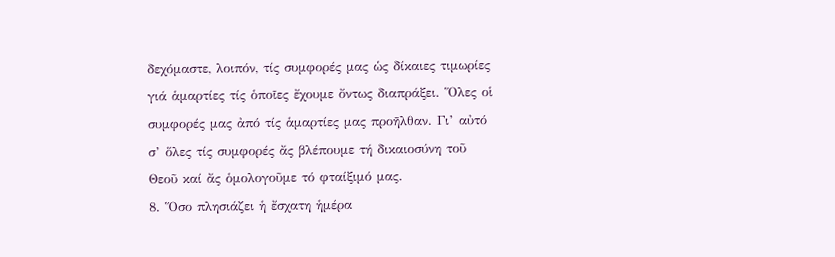δεχόμαστε, λοιπόν, τίς συμφορές μας ὡς δίκαιες τιμωρίες γιά ἁμαρτίες τίς ὁποῖες ἔχουμε ὄντως διαπράξει. Ὅλες οἱ συμφορές μας ἀπό τίς ἁμαρτίες μας προῆλθαν. Γι’ αὐτό σ’ ὅλες τίς συμφορές ἄς βλέπουμε τή δικαιοσύνη τοῦ Θεοῦ καί ἄς ὁμολογοῦμε τό φταίξιμό μας.
8. Ὅσο πλησιάζει ἡ ἔσχατη ἡμέρα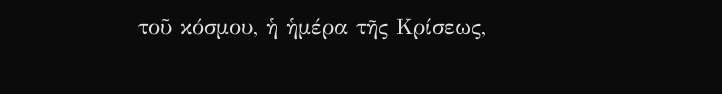τοῦ κόσμου, ἡ ἡμέρα τῆς Κρίσεως,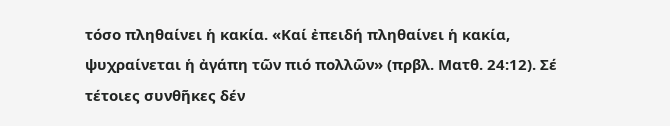τόσο πληθαίνει ἡ κακία. «Καί ἐπειδή πληθαίνει ἡ κακία, ψυχραίνεται ἡ ἀγάπη τῶν πιό πολλῶν» (πρβλ. Ματθ. 24:12). Σέ τέτοιες συνθῆκες δέν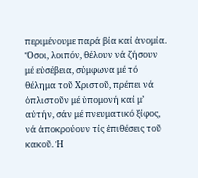περιμένουμε παρά βία καί ἀνομία. Ὅσοι, λοιπόν, θέλουν νά ζήσουν μέ εὐσέβεια, σύμφωνα μέ τό θέλημα τοῦ Χριστοῦ, πρέπει νά ὁπλιστοῦν μέ ὑπομονή καί μ’ αὐτήν, σάν μέ πνευματικό ξίφος, νά ἀποκρούουν τίς ἐπιθέσεις τοῦ κακοῦ. Ἡ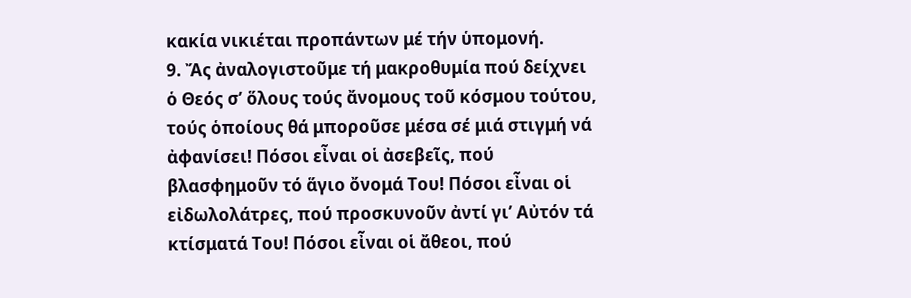κακία νικιέται προπάντων μέ τήν ὑπομονή.
9. Ἄς ἀναλογιστοῦμε τή μακροθυμία πού δείχνει ὁ Θεός σ’ ὅλους τούς ἄνομους τοῦ κόσμου τούτου, τούς ὁποίους θά μποροῦσε μέσα σέ μιά στιγμή νά ἀφανίσει! Πόσοι εἶναι οἱ ἀσεβεῖς, πού βλασφημοῦν τό ἅγιο ὄνομά Του! Πόσοι εἶναι οἱ εἰδωλολάτρες, πού προσκυνοῦν ἀντί γι’ Αὐτόν τά κτίσματά Του! Πόσοι εἶναι οἱ ἄθεοι, πού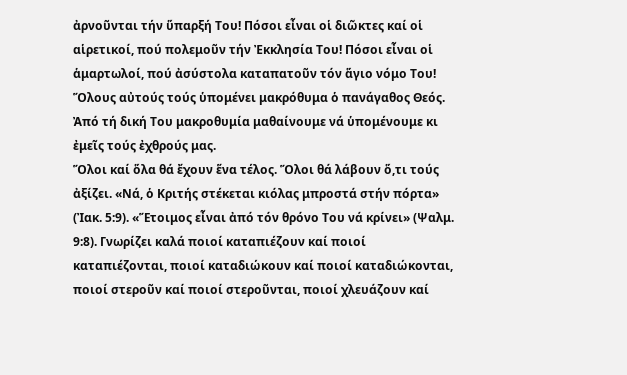ἀρνοῦνται τήν ὕπαρξή Του! Πόσοι εἶναι οἱ διῶκτες καί οἱ αἱρετικοί, πού πολεμοῦν τήν Ἐκκλησία Του! Πόσοι εἶναι οἱ ἁμαρτωλοί, πού ἀσύστολα καταπατοῦν τόν ἅγιο νόμο Του! Ὅλους αὐτούς τούς ὑπομένει μακρόθυμα ὁ πανάγαθος Θεός. Ἀπό τή δική Του μακροθυμία μαθαίνουμε νά ὑπομένουμε κι ἐμεῖς τούς ἐχθρούς μας.
Ὅλοι καί ὅλα θά ἔχουν ἕνα τέλος. Ὅλοι θά λάβουν ὅ,τι τούς ἀξίζει. «Νά, ὁ Κριτής στέκεται κιόλας μπροστά στήν πόρτα» (Ἰακ. 5:9). «Ἕτοιμος εἶναι ἀπό τόν θρόνο Του νά κρίνει» (Ψαλμ. 9:8). Γνωρίζει καλά ποιοί καταπιέζουν καί ποιοί καταπιέζονται, ποιοί καταδιώκουν καί ποιοί καταδιώκονται, ποιοί στεροῦν καί ποιοί στεροῦνται, ποιοί χλευάζουν καί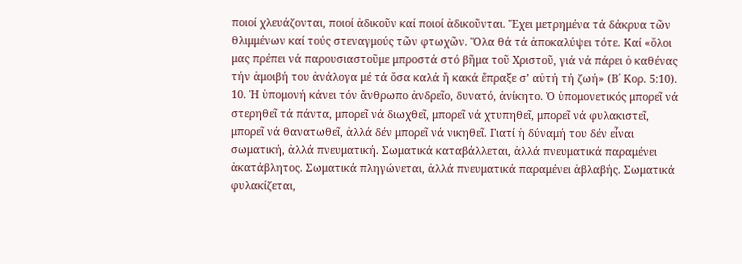ποιοί χλευάζονται, ποιοί ἀδικοῦν καί ποιοί ἀδικοῦνται. Ἔχει μετρημένα τά δάκρυα τῶν θλιμμένων καί τούς στεναγμούς τῶν φτωχῶν. Ὅλα θά τά ἀποκαλύψει τότε. Καί «ὅλοι μας πρέπει νά παρουσιαστοῦμε μπροστά στό βῆμα τοῦ Χριστοῦ, γιά νά πάρει ὁ καθένας τήν ἀμοιβή του ἀνάλογα μέ τά ὅσα καλά ἤ κακά ἔπραξε σ’ αὐτή τή ζωή» (Β΄ Κορ. 5:10).
10. Ἡ ὑπομονή κάνει τόν ἄνθρωπο ἀνδρεῖο, δυνατό, ἀνίκητο. Ὁ ὑπομονετικός μπορεῖ νά στερηθεῖ τά πάντα, μπορεῖ νά διωχθεῖ, μπορεῖ νά χτυπηθεῖ, μπορεῖ νά φυλακιστεῖ, μπορεῖ νά θανατωθεῖ, ἀλλά δέν μπορεῖ νά νικηθεῖ. Γιατί ἡ δύναμή του δέν εἶναι σωματική, ἀλλά πνευματική. Σωματικά καταβάλλεται, ἀλλά πνευματικά παραμένει ἀκατάβλητος. Σωματικά πληγώνεται, ἀλλά πνευματικά παραμένει ἀβλαβής. Σωματικά φυλακίζεται,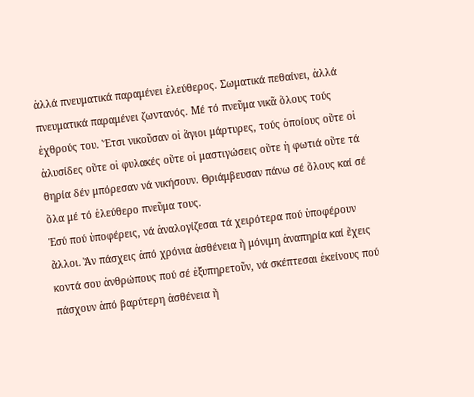ἀλλά πνευματικά παραμένει ἐλεύθερος. Σωματικά πεθαίνει, ἀλλά πνευματικά παραμένει ζωντανός. Μέ τό πνεῦμα νικᾶ ὅλους τούς ἐχθρούς του. Ἔτσι νικοῦσαν οἱ ἅγιοι μάρτυρες, τούς ὁποίους οὔτε οἱ ἁλυσίδες οὔτε οἱ φυλακές οὔτε οἱ μαστιγώσεις οὔτε ἡ φωτιά οὔτε τά θηρία δέν μπόρεσαν νά νικήσουν. Θριάμβευσαν πάνω σέ ὅλους καί σέ ὅλα μέ τό ἐλεύθερο πνεῦμα τους.
Ἐσύ πού ὑποφέρεις, νά ἀναλογίζεσαι τά χειρότερα πού ὑποφέρουν ἄλλοι. Ἄν πάσχεις ἀπό χρόνια ἀσθένεια ἤ μόνιμη ἀναπηρία καί ἔχεις κοντά σου ἀνθρώπους πού σέ ἐξυπηρετοῦν, νά σκέπτεσαι ἐκείνους πού πάσχουν ἀπό βαρύτερη ἀσθένεια ἤ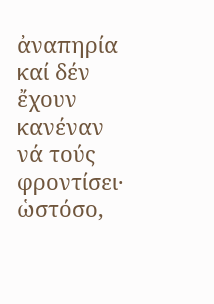ἀναπηρία καί δέν ἔχουν κανέναν νά τούς φροντίσει· ὡστόσο,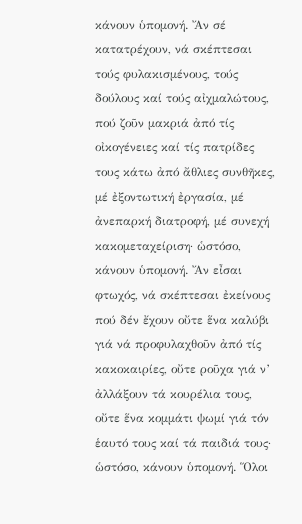κάνουν ὑπομονή. Ἄν σέ κατατρέχουν, νά σκέπτεσαι τούς φυλακισμένους, τούς δούλους καί τούς αἰχμαλώτους, πού ζοῦν μακριά ἀπό τίς οἰκογένειες καί τίς πατρίδες τους κάτω ἀπό ἄθλιες συνθῆκες, μέ ἐξοντωτική ἐργασία, μέ ἀνεπαρκή διατροφή, μέ συνεχή κακομεταχείριση· ὡστόσο, κάνουν ὑπομονή. Ἄν εἶσαι φτωχός, νά σκέπτεσαι ἐκείνους πού δέν ἔχουν οὔτε ἕνα καλύβι γιά νά προφυλαχθοῦν ἀπό τίς κακοκαιρίες, οὔτε ροῦχα γιά ν’ ἀλλάξουν τά κουρέλια τους, οὔτε ἕνα κομμάτι ψωμί γιά τόν ἑαυτό τους καί τά παιδιά τους· ὡστόσο, κάνουν ὑπομονή. Ὅλοι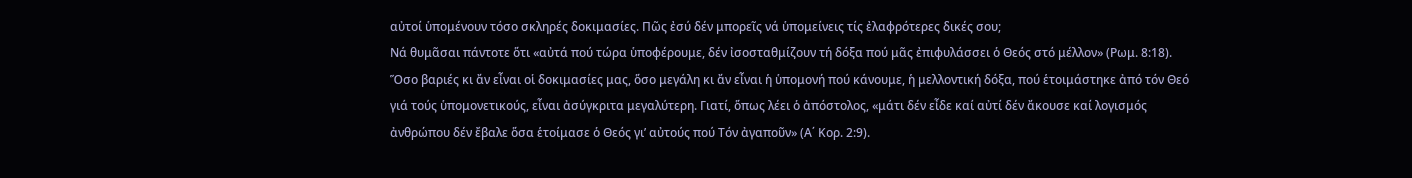αὐτοί ὑπομένουν τόσο σκληρές δοκιμασίες. Πῶς ἐσύ δέν μπορεῖς νά ὑπομείνεις τίς ἐλαφρότερες δικές σου;
Νά θυμᾶσαι πάντοτε ὅτι «αὐτά πού τώρα ὑποφέρουμε, δέν ἰσοσταθμίζουν τή δόξα πού μᾶς ἐπιφυλάσσει ὁ Θεός στό μέλλον» (Ρωμ. 8:18). Ὅσο βαριές κι ἄν εἶναι οἱ δοκιμασίες μας, ὅσο μεγάλη κι ἄν εἶναι ἡ ὑπομονή πού κάνουμε, ἡ μελλοντική δόξα, πού ἑτοιμάστηκε ἀπό τόν Θεό γιά τούς ὑπομονετικούς, εἶναι ἀσύγκριτα μεγαλύτερη. Γιατί, ὅπως λέει ὁ ἀπόστολος, «μάτι δέν εἶδε καί αὐτί δέν ἄκουσε καί λογισμός ἀνθρώπου δέν ἔβαλε ὅσα ἑτοίμασε ὁ Θεός γι’ αὐτούς πού Τόν ἀγαποῦν» (Α΄ Κορ. 2:9).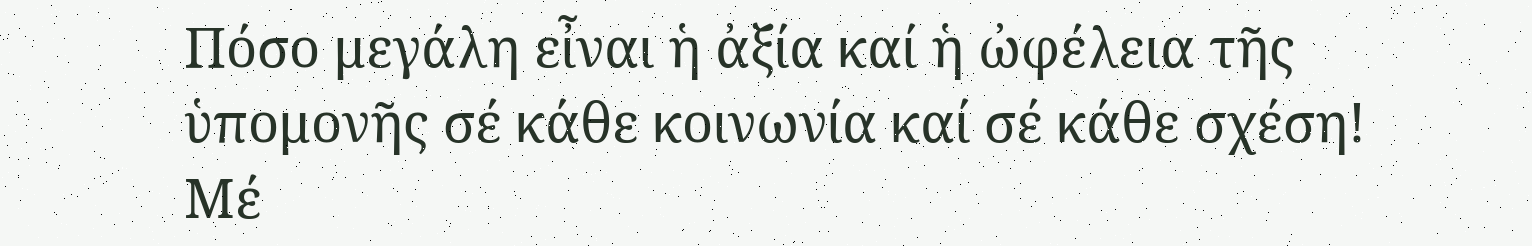Πόσο μεγάλη εἶναι ἡ ἀξία καί ἡ ὠφέλεια τῆς ὑπομονῆς σέ κάθε κοινωνία καί σέ κάθε σχέση! Μέ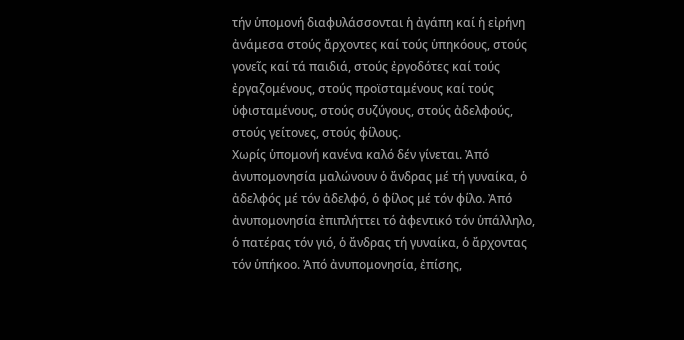τήν ὑπομονή διαφυλάσσονται ἡ ἀγάπη καί ἡ εἰρήνη ἀνάμεσα στούς ἄρχοντες καί τούς ὑπηκόους, στούς γονεῖς καί τά παιδιά, στούς ἐργοδότες καί τούς ἐργαζομένους, στούς προϊσταμένους καί τούς ὑφισταμένους, στούς συζύγους, στούς ἀδελφούς, στούς γείτονες, στούς φίλους.
Χωρίς ὑπομονή κανένα καλό δέν γίνεται. Ἀπό ἀνυπομονησία μαλώνουν ὁ ἄνδρας μέ τή γυναίκα, ὁ ἀδελφός μέ τόν ἀδελφό, ὁ φίλος μέ τόν φίλο. Ἀπό ἀνυπομονησία ἐπιπλήττει τό ἀφεντικό τόν ὑπάλληλο, ὁ πατέρας τόν γιό, ὁ ἄνδρας τή γυναίκα, ὁ ἄρχοντας τόν ὑπήκοο. Ἀπό ἀνυπομονησία, ἐπίσης,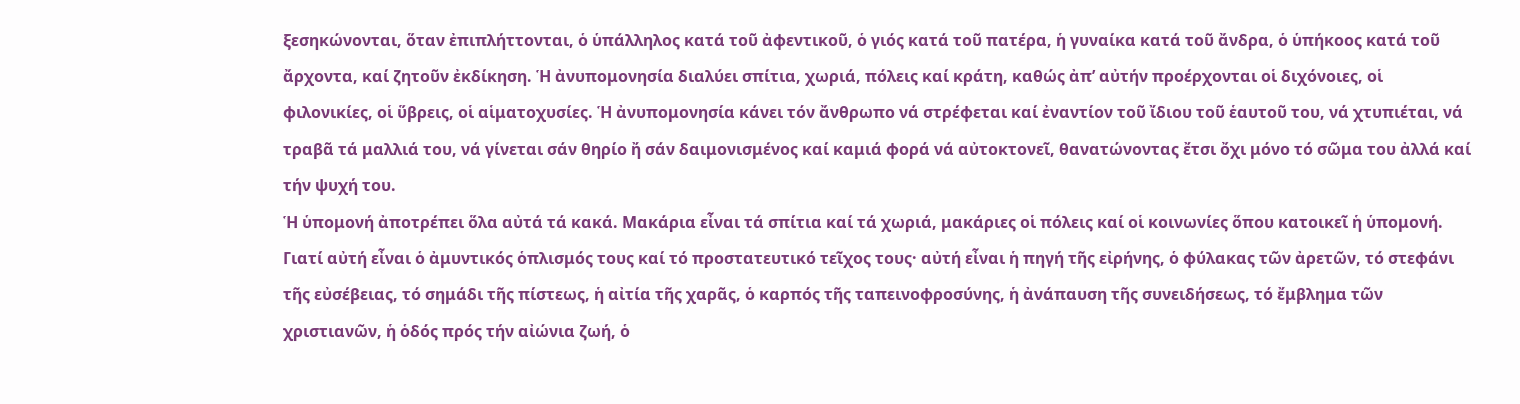ξεσηκώνονται, ὅταν ἐπιπλήττονται, ὁ ὑπάλληλος κατά τοῦ ἀφεντικοῦ, ὁ γιός κατά τοῦ πατέρα, ἡ γυναίκα κατά τοῦ ἄνδρα, ὁ ὑπήκοος κατά τοῦ ἄρχοντα, καί ζητοῦν ἐκδίκηση. Ἡ ἀνυπομονησία διαλύει σπίτια, χωριά, πόλεις καί κράτη, καθώς ἀπ’ αὐτήν προέρχονται οἱ διχόνοιες, οἱ φιλονικίες, οἱ ὕβρεις, οἱ αἱματοχυσίες. Ἡ ἀνυπομονησία κάνει τόν ἄνθρωπο νά στρέφεται καί ἐναντίον τοῦ ἴδιου τοῦ ἑαυτοῦ του, νά χτυπιέται, νά τραβᾶ τά μαλλιά του, νά γίνεται σάν θηρίο ἤ σάν δαιμονισμένος καί καμιά φορά νά αὐτοκτονεῖ, θανατώνοντας ἔτσι ὄχι μόνο τό σῶμα του ἀλλά καί τήν ψυχή του.
Ἡ ὑπομονή ἀποτρέπει ὅλα αὐτά τά κακά. Μακάρια εἶναι τά σπίτια καί τά χωριά, μακάριες οἱ πόλεις καί οἱ κοινωνίες ὅπου κατοικεῖ ἡ ὑπομονή. Γιατί αὐτή εἶναι ὁ ἀμυντικός ὁπλισμός τους καί τό προστατευτικό τεῖχος τους· αὐτή εἶναι ἡ πηγή τῆς εἰρήνης, ὁ φύλακας τῶν ἀρετῶν, τό στεφάνι τῆς εὐσέβειας, τό σημάδι τῆς πίστεως, ἡ αἰτία τῆς χαρᾶς, ὁ καρπός τῆς ταπεινοφροσύνης, ἡ ἀνάπαυση τῆς συνειδήσεως, τό ἔμβλημα τῶν χριστιανῶν, ἡ ὁδός πρός τήν αἰώνια ζωή, ὁ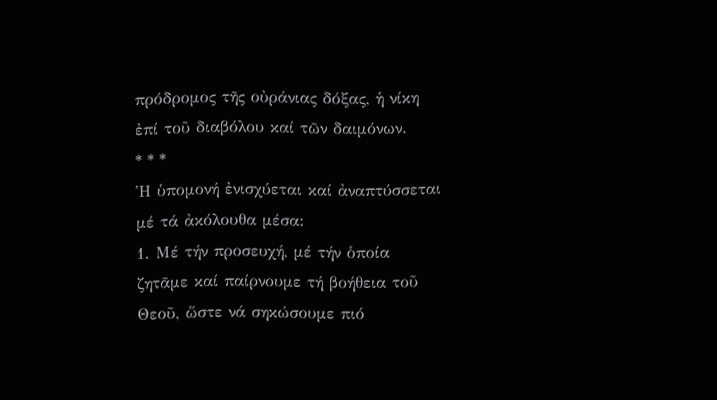πρόδρομος τῆς οὐράνιας δόξας, ἡ νίκη ἐπί τοῦ διαβόλου καί τῶν δαιμόνων.
* * *
Ἡ ὑπομονή ἐνισχύεται καί ἀναπτύσσεται μέ τά ἀκόλουθα μέσα:
1. Μέ τήν προσευχή, μέ τήν ὁποία ζητᾶμε καί παίρνουμε τή βοήθεια τοῦ Θεοῦ, ὥστε νά σηκώσουμε πιό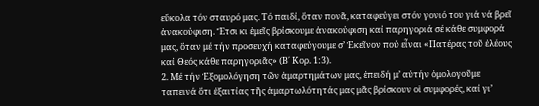εὔκολα τόν σταυρό μας. Τό παιδί, ὅταν πονᾶ, καταφεύγει στόν γονιό του γιά νά βρεῖ ἀνακούφιση. Ἔτσι κι ἐμεῖς βρίσκουμε ἀνακούφιση καί παρηγοριά σέ κάθε συμφορά μας, ὅταν μέ τήν προσευχή καταφεύγουμε σ’ Ἐκεῖνον πού εἶναι «Πατέρας τοῦ ἐλέους καί Θεός κάθε παρηγοριᾶς» (Β΄ Κορ. 1:3).
2. Μέ τήν Ἐξομολόγηση τῶν ἁμαρτημάτων μας, ἐπειδή μ’ αὐτήν ὁμολογοῦμε ταπεινά ὅτι ἐξαιτίας τῆς ἁμαρτωλότητάς μας μᾶς βρίσκουν οἱ συμφορές, καί γι’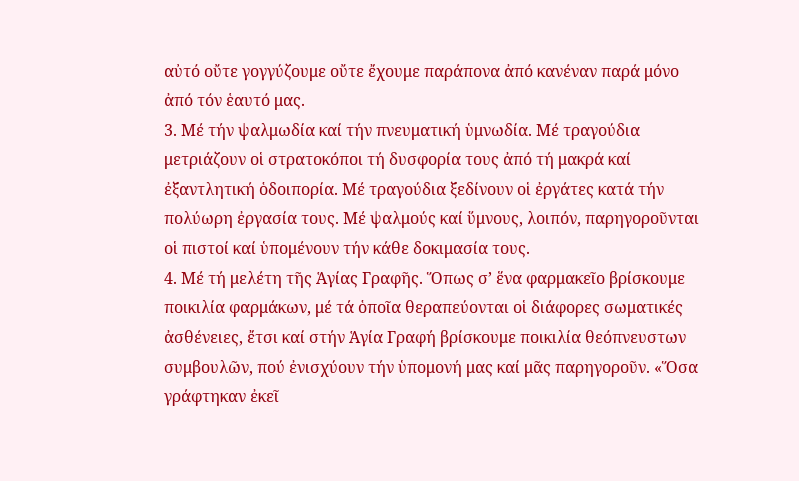αὐτό οὔτε γογγύζουμε οὔτε ἔχουμε παράπονα ἀπό κανέναν παρά μόνο ἀπό τόν ἑαυτό μας.
3. Μέ τήν ψαλμωδία καί τήν πνευματική ὑμνωδία. Μέ τραγούδια μετριάζουν οἱ στρατοκόποι τή δυσφορία τους ἀπό τή μακρά καί ἐξαντλητική ὁδοιπορία. Μέ τραγούδια ξεδίνουν οἱ ἐργάτες κατά τήν πολύωρη ἐργασία τους. Μέ ψαλμούς καί ὕμνους, λοιπόν, παρηγοροῦνται οἱ πιστοί καί ὑπομένουν τήν κάθε δοκιμασία τους.
4. Μέ τή μελέτη τῆς Ἁγίας Γραφῆς. Ὅπως σ’ ἕνα φαρμακεῖο βρίσκουμε ποικιλία φαρμάκων, μέ τά ὁποῖα θεραπεύονται οἱ διάφορες σωματικές ἀσθένειες, ἔτσι καί στήν Ἁγία Γραφή βρίσκουμε ποικιλία θεόπνευστων συμβουλῶν, πού ἐνισχύουν τήν ὑπομονή μας καί μᾶς παρηγοροῦν. «Ὅσα γράφτηκαν ἐκεῖ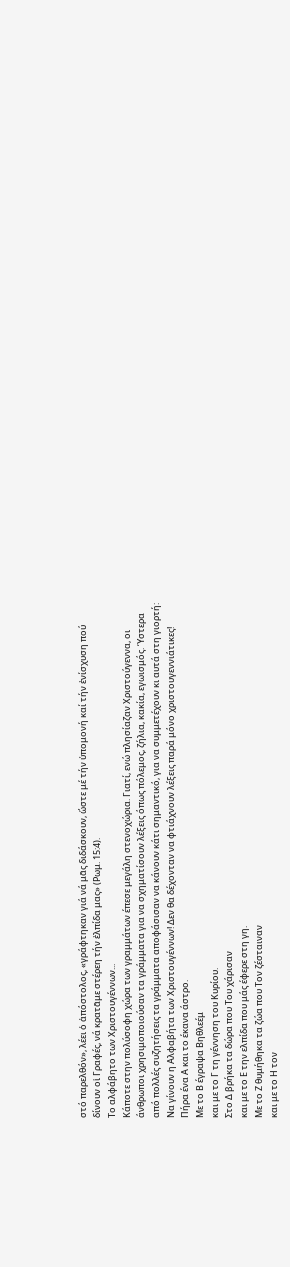στό παρελθόν», λέει ὁ ἀπόστολος, «γράφτηκαν γιά νά μᾶς διδάσκουν, ὥστε μέ τήν ὑπομονή καί τήν ἐνίσχυση πού δίνουν οἱ Γραφές, νά κρατᾶμε στέρεη τήν ἐλπίδα μας» (Ρωμ. 15:4).
Το αλφάβητο των Χριστουγέννων...
Κάποτε στην πολύσοφη χώρα των γραμμάτων έπεσε μεγάλη στενοχώρια. Γιατί, ενώ πλησίαζαν Χριστούγεννα, οι άνθρωποι χρησιμοποιούσαν τα γράμματα για να σχηματίσουν λέξεις όπως πόλεμος, ζήλια, κακία, εγωισμός. Ύστερα από πολλές συζητήσεις τα γράμματα αποφάσισαν να κάνουν κάτι σημαντικό, για να συμμετέχουν κι αυτά στη γιορτή: Να γίνουν η Αλφαβήτα των Χριστουγέννων! Δεν θα δέχονταν να φτιάχνουν λέξεις παρά μόνο χριστουγεννιάτικες!
Πήρα ένα Α και το έκανα άστρο.
Με το Β έγραψα Βηθλεέμ
και με το Γ τη γέννηση του Κυρίου.
Στο Δ βρήκα τα δώρα που Του χάρισαν
και με το Ε την ελπίδα που μάς έφερε στη γη.
Με το Ζ θυμήθηκα τα ζώα που Τον ζέσταιναν
και με το Η τον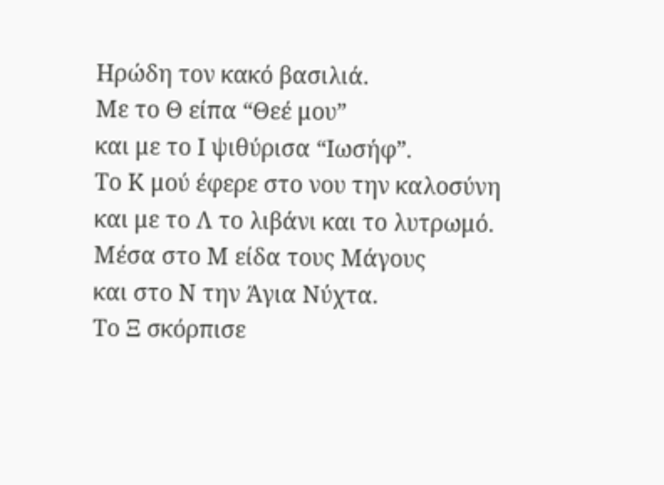Ηρώδη τον κακό βασιλιά.
Με το Θ είπα “Θεέ μου”
και με το Ι ψιθύρισα “Ιωσήφ”.
Το Κ μού έφερε στο νου την καλοσύνη
και με το Λ το λιβάνι και το λυτρωμό.
Μέσα στο Μ είδα τους Μάγους
και στο Ν την Άγια Νύχτα.
Το Ξ σκόρπισε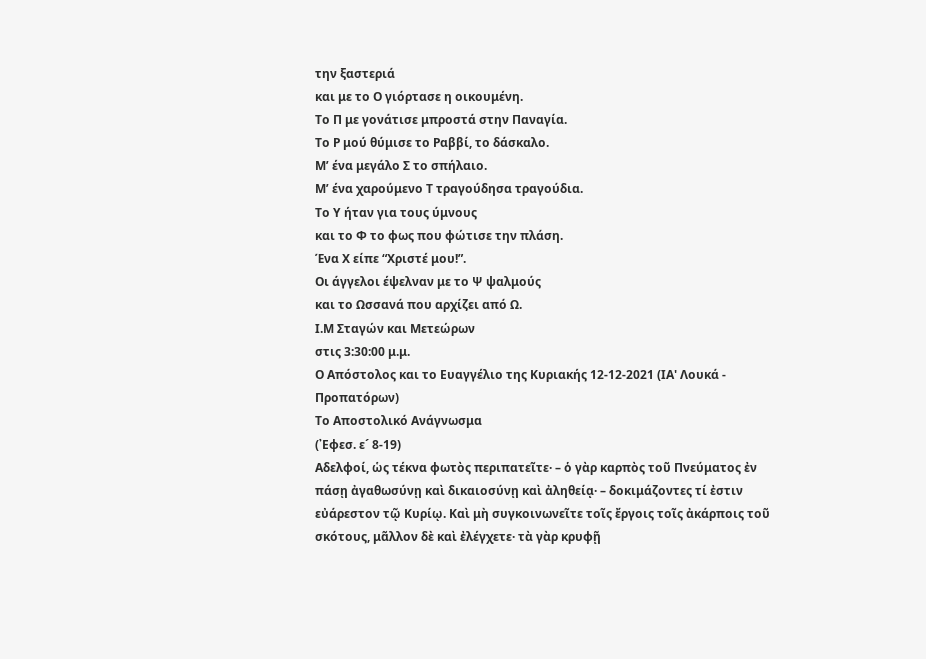την ξαστεριά
και με το Ο γιόρτασε η οικουμένη.
Το Π με γονάτισε μπροστά στην Παναγία.
Το Ρ μού θύμισε το Ραββί, το δάσκαλο.
Μ’ ένα μεγάλο Σ το σπήλαιο.
Μ’ ένα χαρούμενο Τ τραγούδησα τραγούδια.
Το Υ ήταν για τους ύμνους
και το Φ το φως που φώτισε την πλάση.
Ένα Χ είπε “Χριστέ μου!”.
Οι άγγελοι έψελναν με το Ψ ψαλμούς
και το Ωσσανά που αρχίζει από Ω.
Ι.Μ Σταγών και Μετεώρων
στις 3:30:00 μ.μ.
Ο Απόστολος και το Ευαγγέλιο της Κυριακής 12-12-2021 (ΙΑ' Λουκά - Προπατόρων)
Το Αποστολικό Ανάγνωσμα
(᾿Εφεσ. ε´ 8-19)
Αδελφοί, ὡς τέκνα φωτὸς περιπατεῖτε· – ὁ γὰρ καρπὸς τοῦ Πνεύματος ἐν πάσῃ ἀγαθωσύνῃ καὶ δικαιοσύνῃ καὶ ἀληθείᾳ· – δοκιμάζοντες τί ἐστιν εὐάρεστον τῷ Κυρίῳ. Καὶ μὴ συγκοινωνεῖτε τοῖς ἔργοις τοῖς ἀκάρποις τοῦ σκότους, μᾶλλον δὲ καὶ ἐλέγχετε· τὰ γὰρ κρυφῇ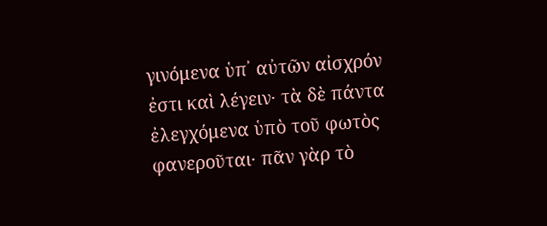γινόμενα ὑπ᾿ αὐτῶν αἰσχρόν ἐστι καὶ λέγειν· τὰ δὲ πάντα ἐλεγχόμενα ὑπὸ τοῦ φωτὸς φανεροῦται· πᾶν γὰρ τὸ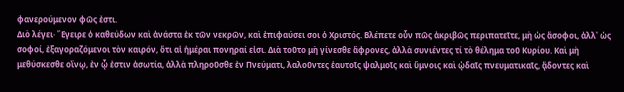φανερούμενον φῶς ἐστι.
Διὸ λέγει· ῎Εγειρε ὁ καθεύδων καὶ ἀνάστα ἐκ τῶν νεκρῶν, καὶ ἐπιφαύσει σοι ὁ Χριστός. Βλέπετε οὖν πῶς ἀκριβῶς περιπατεῖτε, μὴ ὡς ἄσοφοι, ἀλλ᾿ ὡς σοφοί, ἐξαγοραζόμενοι τὸν καιρόν, ὅτι αἱ ἡμέραι πονηραί εἰσι. Διὰ τοῦτο μὴ γίνεσθε ἄφρονες, ἀλλὰ συνιέντες τί τὸ θέλημα τοῦ Κυρίου. Καὶ μὴ μεθύσκεσθε οἴνῳ, ἐν ᾧ ἐστιν ἀσωτία, ἀλλὰ πληροῦσθε ἐν Πνεύματι, λαλοῦντες ἑαυτοῖς ψαλμοῖς καὶ ὕμνοις καὶ ᾠδαῖς πνευματικαῖς, ᾄδοντες καὶ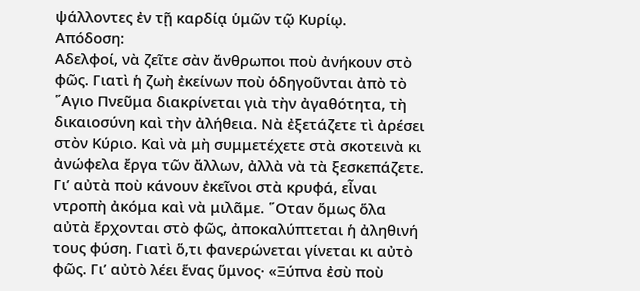ψάλλοντες ἐν τῇ καρδίᾳ ὑμῶν τῷ Κυρίῳ.
Απόδοση:
Αδελφοί, νὰ ζεῖτε σὰν ἄνθρωποι ποὺ ἀνήκουν στὸ φῶς. Γιατὶ ἡ ζωὴ ἐκείνων ποὺ ὁδηγοῦνται ἀπὸ τὸ ῞Αγιο Πνεῦμα διακρίνεται γιὰ τὴν ἀγαθότητα, τὴ δικαιοσύνη καὶ τὴν ἀλήθεια. Νὰ ἐξετάζετε τὶ ἀρέσει στὸν Κύριο. Καὶ νὰ μὴ συμμετέχετε στὰ σκοτεινὰ κι ἀνώφελα ἔργα τῶν ἄλλων, ἀλλὰ νὰ τὰ ξεσκεπάζετε. Γι’ αὐτὰ ποὺ κάνουν ἐκεῖνοι στὰ κρυφά, εἶναι ντροπὴ ἀκόμα καὶ νὰ μιλᾶμε. ῞Οταν ὅμως ὅλα αὐτὰ ἔρχονται στὸ φῶς, ἀποκαλύπτεται ἡ ἀληθινή τους φύση. Γιατὶ ὅ,τι φανερώνεται γίνεται κι αὐτὸ φῶς. Γι’ αὐτὸ λέει ἕνας ὕμνος· «Ξύπνα ἐσὺ ποὺ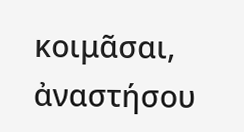κοιμᾶσαι, ἀναστήσου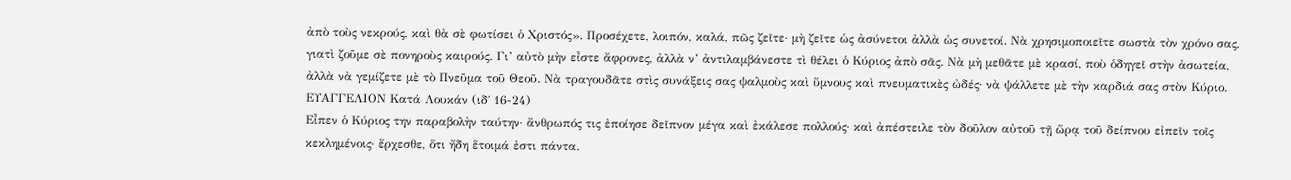ἀπὸ τοὺς νεκρούς, καὶ θὰ σὲ φωτίσει ὁ Χριστός». Προσέχετε, λοιπόν, καλά, πῶς ζεῖτε· μὴ ζεῖτε ὡς ἀσύνετοι ἀλλὰ ὡς συνετοί. Νὰ χρησιμοποιεῖτε σωστὰ τὸν χρόνο σας, γιατὶ ζοῦμε σὲ πονηροὺς καιρούς. Γι’ αὐτὸ μὴν εἶστε ἄφρονες, ἀλλὰ ν’ ἀντιλαμβάνεστε τὶ θέλει ὁ Κύριος ἀπὸ σᾶς. Νὰ μὴ μεθᾶτε μὲ κρασί, ποὺ ὁδηγεῖ στὴν ἀσωτεία, ἀλλὰ νὰ γεμίζετε μὲ τὸ Πνεῦμα τοῦ Θεοῦ. Νὰ τραγουδᾶτε στὶς συνάξεις σας ψαλμοὺς καὶ ὕμνους καὶ πνευματικὲς ὠδές· νὰ ψάλλετε μὲ τὴν καρδιά σας στὸν Κύριο.
ΕΥΑΓΓΕΛΙΟΝ Κατά Λουκάν (ιδ΄ 16-24)
Εἶπεν ὁ Κύριος την παραβολὴν ταύτην· ἄνθρωπός τις ἐποίησε δεῖπνον μέγα καὶ ἐκάλεσε πολλούς· καὶ ἀπέστειλε τὸν δοῦλον αὐτοῦ τῇ ὥρᾳ τοῦ δείπνου εἰπεῖν τοῖς κεκλημένοις· ἔρχεσθε, ὅτι ἤδη ἕτοιμά ἐστι πάντα.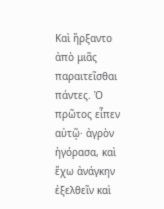Καὶ ἤρξαντο ἀπὸ μιᾶς παραιτεῖσθαι πάντες. Ὁ πρῶτος εἶπεν αὐτῷ· ἀγρὸν ἠγόρασα, καὶ ἔχω ἀνάγκην ἐξελθεῖν καὶ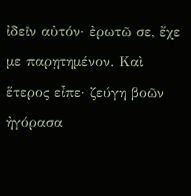ἰδεῖν αὐτόν· ἐρωτῶ σε, ἔχε με παρῃτημένον. Καὶ ἕτερος εἶπε· ζεύγη βοῶν ἠγόρασα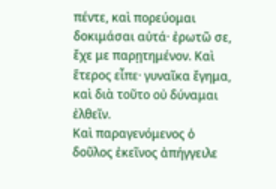πέντε, καὶ πορεύομαι δοκιμάσαι αὐτά· ἐρωτῶ σε, ἔχε με παρῃτημένον. Καὶ ἕτερος εἶπε· γυναῖκα ἔγημα, καὶ διὰ τοῦτο οὐ δύναμαι ἐλθεῖν.
Καὶ παραγενόμενος ὁ δοῦλος ἐκεῖνος ἀπήγγειλε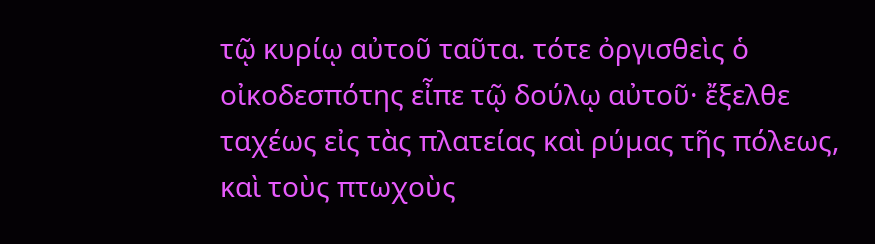τῷ κυρίῳ αὐτοῦ ταῦτα. τότε ὀργισθεὶς ὁ οἰκοδεσπότης εἶπε τῷ δούλῳ αὐτοῦ· ἔξελθε ταχέως εἰς τὰς πλατείας καὶ ρύμας τῆς πόλεως, καὶ τοὺς πτωχοὺς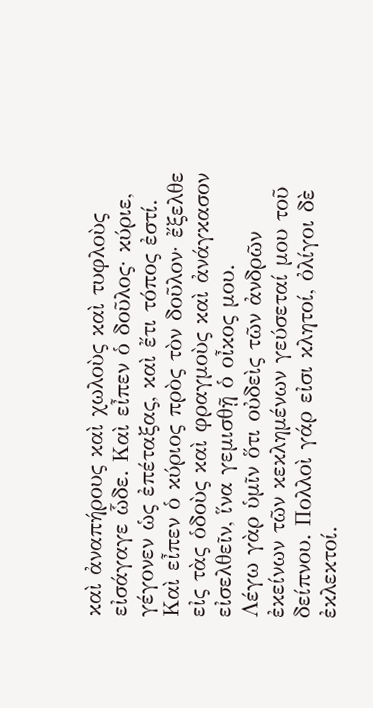καὶ ἀναπήρους καὶ χωλοὺς καὶ τυφλοὺς εἰσάγαγε ὧδε. Καὶ εἶπεν ὁ δοῦλος· κύριε, γέγονεν ὡς ἐπέταξας, καὶ ἔτι τόπος ἐστί. Καὶ εἶπεν ὁ κύριος πρὸς τὸν δοῦλον· ἔξελθε εἰς τὰς ὁδοὺς καὶ φραγμοὺς καὶ ἀνάγκασον εἰσελθεῖν, ἵνα γεμισθῇ ὁ οἶκος μου.
Λέγω γὰρ ὑμῖν ὅτι οὐδεὶς τῶν ἀνδρῶν ἐκείνων τῶν κεκλημένων γεύσεταί μου τοῦ δείπνου. Πολλοὶ γάρ εἰσι κλητοί, ὀλίγοι δὲ ἐκλεκτοί.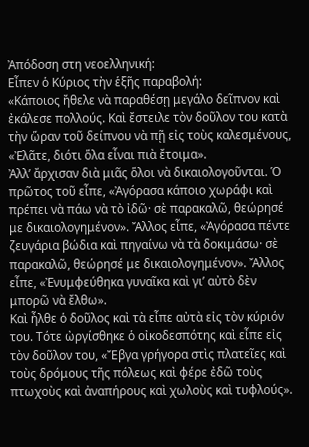Ἀπόδοση στη νεοελληνική:
Εἶπεν ὁ Κύριος τὴν ἑξῆς παραβολή:
«Κάποιος ἤθελε νὰ παραθέσῃ μεγάλο δεῖπνον καὶ ἐκάλεσε πολλούς. Καὶ ἔστειλε τὸν δοῦλον του κατὰ τὴν ὥραν τοῦ δείπνου νὰ πῇ εἰς τοὺς καλεσμένους, «Ἐλᾶτε, διότι ὅλα εἶναι πιὰ ἔτοιμα».
Ἀλλ’ ἄρχισαν διὰ μιᾶς ὅλοι νὰ δικαιολογοῦνται. Ὁ πρῶτος τοῦ εἶπε, «Ἀγόρασα κάποιο χωράφι καὶ πρέπει νὰ πάω νὰ τὸ ἰδῶ· σὲ παρακαλῶ, θεώρησέ με δικαιολογημένον». Ἄλλος εἶπε, «Ἀγόρασα πέντε ζευγάρια βώδια καὶ πηγαίνω νὰ τὰ δοκιμάσω· σὲ παρακαλῶ, θεώρησέ με δικαιολογημένον». Ἄλλος εἶπε, «Ἐνυμφεύθηκα γυναῖκα καὶ γι’ αὐτὸ δὲν μπορῶ νὰ ἔλθω».
Καὶ ἦλθε ὁ δοῦλος καὶ τὰ εἶπε αὐτὰ εἰς τὸν κύριόν του. Τότε ὠργίσθηκε ὁ οἰκοδεσπότης καὶ εἶπε εἰς τὸν δοῦλον του, «Ἔβγα γρήγορα στὶς πλατεῖες καὶ τοὺς δρόμους τῆς πόλεως καὶ φέρε ἐδῶ τοὺς πτωχοὺς καὶ ἀναπήρους καὶ χωλοὺς καὶ τυφλούς».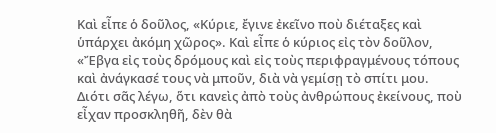Καὶ εἶπε ὁ δοῦλος, «Κύριε, ἔγινε ἐκεῖνο ποὺ διέταξες καὶ ὑπάρχει ἀκόμη χῶρος». Καὶ εἶπε ὁ κύριος εἰς τὸν δοῦλον, «Ἔβγα εἰς τοὺς δρόμους καὶ εἰς τοὺς περιφραγμένους τόπους καὶ ἀνάγκασέ τους νὰ μποῦν, διὰ νὰ γεμίσῃ τὸ σπίτι μου.
Διότι σᾶς λέγω, ὅτι κανεὶς ἀπὸ τοὺς ἀνθρώπους ἐκείνους, ποὺ εἶχαν προσκληθῆ, δὲν θὰ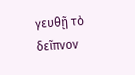γευθῇ τὸ δεῖπνον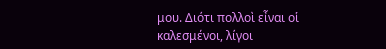μου. Διότι πολλοὶ εἶναι οἱ καλεσμένοι, λίγοι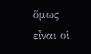ὅμως εἶναι οἱ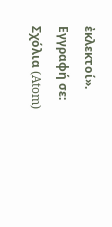ἐκλεκτοί».
Εγγραφή σε:
Σχόλια (Atom)